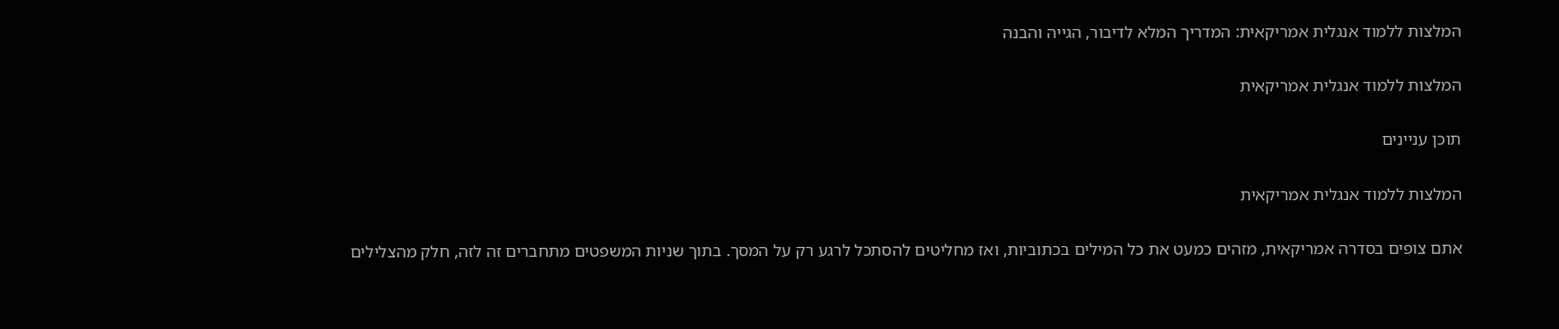המלצות ללמוד אנגלית אמריקאית: המדריך המלא לדיבור, הגייה והבנה

המלצות ללמוד אנגלית אמריקאית

תוכן עניינים

המלצות ללמוד אנגלית אמריקאית

אתם צופים בסדרה אמריקאית, מזהים כמעט את כל המילים בכתוביות, ואז מחליטים להסתכל לרגע רק על המסך. בתוך שניות המשפטים מתחברים זה לזה, חלק מהצלילים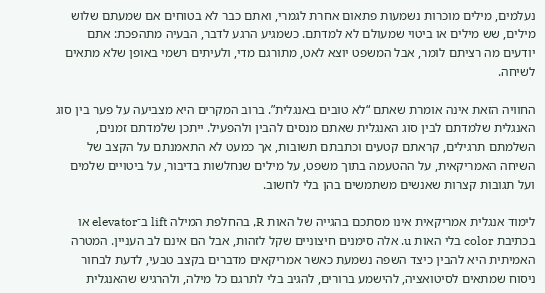נעלמים, מילים מוכרות נשמעות פתאום אחרת לגמרי, ואתם כבר לא בטוחים אם שמעתם שלוש מילים, שש מילים או ביטוי שמעולם לא למדתם. כשמגיע הרגע לדבר, הבעיה מתהפכת: אתם יודעים מה רציתם לומר, אבל המשפט יוצא לאט, מתורגם מדי, ולעיתים רשמי באופן שלא מתאים לשיחה.

החוויה הזאת אינה אומרת שאתם “לא טובים באנגלית”. ברוב המקרים היא מצביעה על פער בין סוג האנגלית שלמדתם לבין סוג האנגלית שאתם מנסים להבין ולהפעיל. ייתכן שלמדתם זמנים, השלמתם תרגילים, קראתם קטעים וכתבתם תשובות, אך כמעט לא התאמנתם על הקצב של השיחה האמריקאית, על ההטעמה בתוך משפט, על מילים שנחלשות בדיבור, על ביטויים שלמים ועל תגובות קצרות שאנשים משתמשים בהן בלי לחשוב.

לימוד אנגלית אמריקאית אינו מסתכם בהגייה של האות R, בהחלפת המילה lift ב־elevator או בכתיבת color בלי האות u. אלה סימנים חיצוניים שקל לזהות, אבל הם אינם לב העניין. המטרה האמיתית היא להבין כיצד השפה נשמעת כאשר אמריקאים מדברים בקצב טבעי, לדעת לבחור ניסוח שמתאים לסיטואציה, להישמע ברורים, להגיב בלי לתרגם כל מילה, ולהרגיש שהאנגלית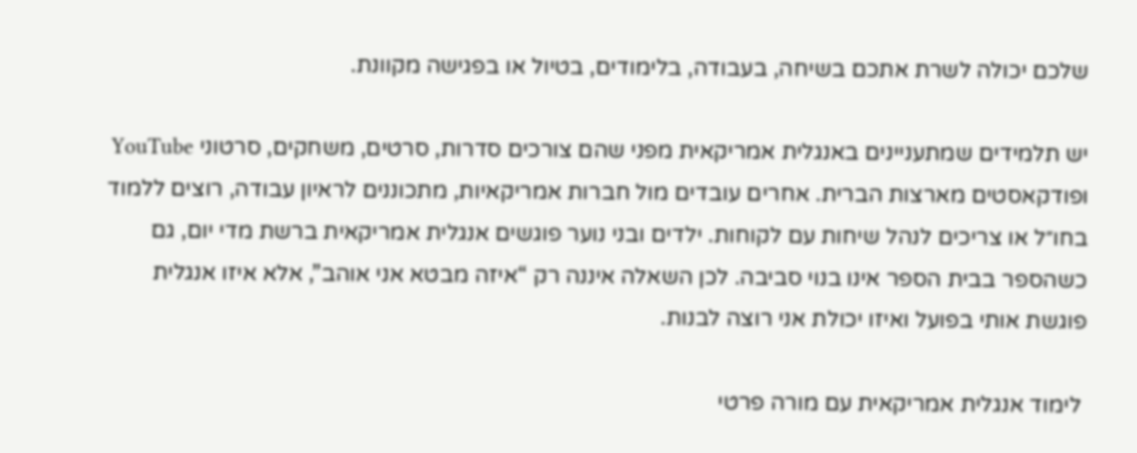שלכם יכולה לשרת אתכם בשיחה, בעבודה, בלימודים, בטיול או בפגישה מקוונת.

יש תלמידים שמתעניינים באנגלית אמריקאית מפני שהם צורכים סדרות, סרטים, משחקים, סרטוני YouTube ופודקאסטים מארצות הברית. אחרים עובדים מול חברות אמריקאיות, מתכוננים לראיון עבודה, רוצים ללמוד בחו״ל או צריכים לנהל שיחות עם לקוחות. ילדים ובני נוער פוגשים אנגלית אמריקאית ברשת מדי יום, גם כשהספר בבית הספר אינו בנוי סביבה. לכן השאלה איננה רק “איזה מבטא אני אוהב”, אלא איזו אנגלית פוגשת אותי בפועל ואיזו יכולת אני רוצה לבנות.

 לימוד אנגלית אמריקאית עם מורה פרטי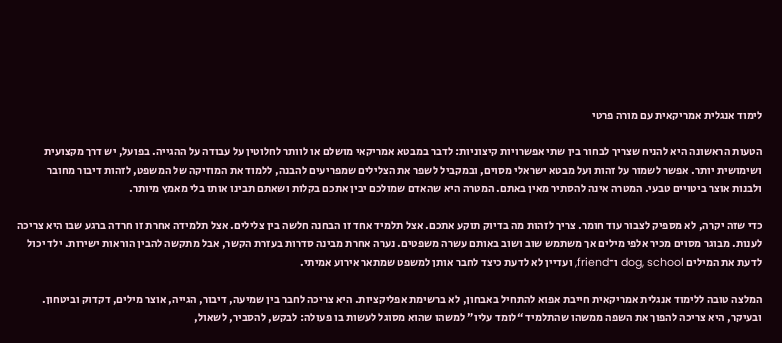לימוד אנגלית אמריקאית עם מורה פרטי

הטעות הראשונה היא להניח שצריך לבחור בין שתי אפשרויות קיצוניות: לדבר במבטא אמריקאי מושלם או לוותר לחלוטין על עבודה על ההגייה. בפועל, יש דרך מקצועית ושימושית יותר. אפשר לשמור על זהות ועל מבטא ישראלי מסוים, ובמקביל לשפר את הצלילים שמפריעים להבנה, ללמוד את המוזיקה של המשפט, לזהות דיבור מחובר ולבנות אוצר ביטויים טבעי. המטרה אינה להסתיר מאין באתם. המטרה היא שהאדם שמולכם יבין אתכם בקלות ושאתם תבינו אותו בלי מאמץ מיותר.

כדי שזה יקרה, לא מספיק לצבור עוד חומר. צריך לזהות מה בדיוק תוקע אתכם. אצל תלמיד אחד זו הבחנה חלשה בין צלילים. אצל תלמידה אחרת זו חרדה ברגע שבו היא צריכה לענות. מבוגר מסוים מכיר אלפי מילים אך משתמש שוב ושוב באותם עשרה משפטים. נערה אחרת מבינה סדרות בעזרת הקשר, אבל מתקשה להבין הוראות ישירות. ילד יכול לדעת את המילים dog, school ו־friend, ועדיין לא לדעת כיצד לחבר אותן למשפט שמתאר אירוע אמיתי.

המלצה טובה ללימוד אנגלית אמריקאית חייבת אפוא להתחיל באבחון, לא ברשימת אפליקציות. היא צריכה לחבר בין שמיעה, דיבור, הגייה, אוצר מילים, דקדוק וביטחון. ובעיקר, היא צריכה להפוך את השפה ממשהו שהתלמיד “לומד עליו” למשהו שהוא מסוגל לעשות בו פעולה: לבקש, להסביר, לשאול,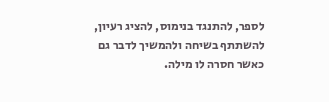לספר, להתנגד בנימוס, להציג רעיון, להשתתף בשיחה ולהמשיך לדבר גם כאשר חסרה לו מילה.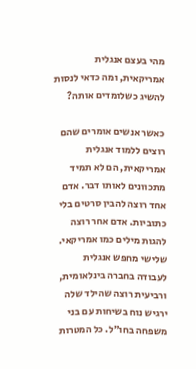מהי בעצם אנגלית אמריקאית, ומה כדאי לנסות להשיג כשלומדים אותה?

כאשר אנשים אומרים שהם רוצים ללמוד אנגלית אמריקאית, הם לא תמיד מתכוונים לאותו דבר. אדם אחד רוצה להבין סרטים בלי כתוביות. אדם אחר רוצה להגות מילים כמו אמריקאי. שלישי מחפש אנגלית לעבודה בחברה בינלאומית, ורביעית רוצה שהילד שלה ירגיש נוח בשיחות עם בני משפחה בחו״ל. כל המטרות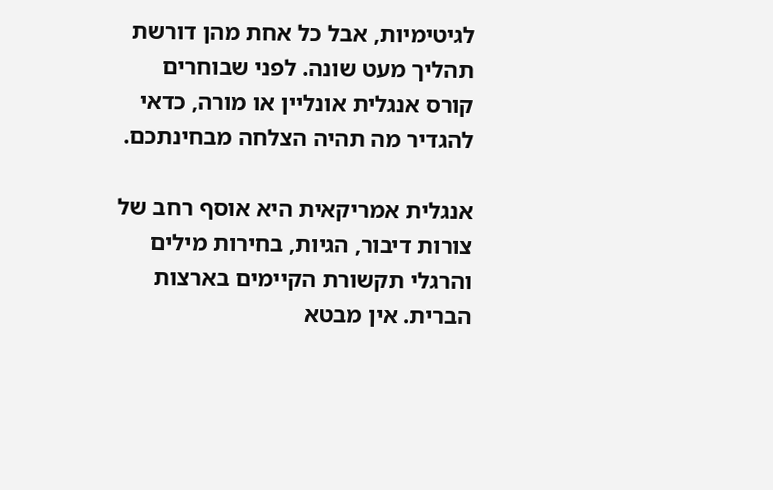לגיטימיות, אבל כל אחת מהן דורשת תהליך מעט שונה. לפני שבוחרים קורס אנגלית אונליין או מורה, כדאי להגדיר מה תהיה הצלחה מבחינתכם.

אנגלית אמריקאית היא אוסף רחב של צורות דיבור, הגיות, בחירות מילים והרגלי תקשורת הקיימים בארצות הברית. אין מבטא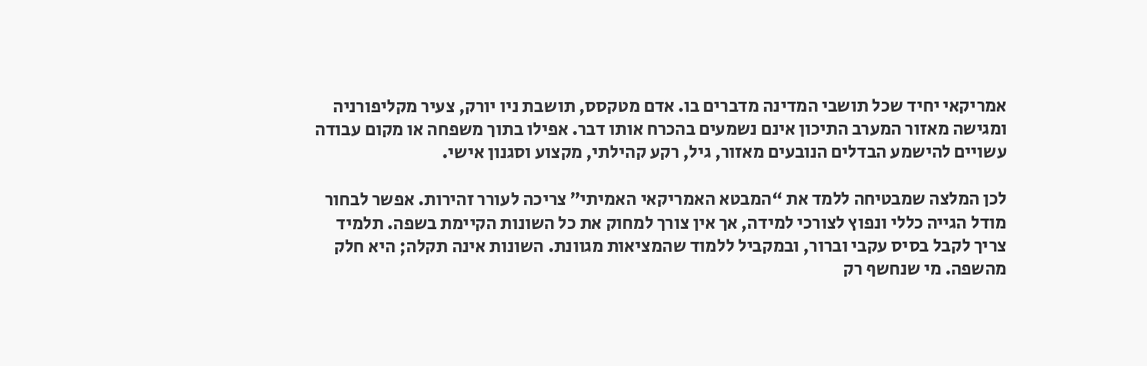אמריקאי יחיד שכל תושבי המדינה מדברים בו. אדם מטקסס, תושבת ניו יורק, צעיר מקליפורניה ומגישה מאזור המערב התיכון אינם נשמעים בהכרח אותו דבר. אפילו בתוך משפחה או מקום עבודה עשויים להישמע הבדלים הנובעים מאזור, גיל, רקע קהילתי, מקצוע וסגנון אישי.

לכן המלצה שמבטיחה ללמד את “המבטא האמריקאי האמיתי” צריכה לעורר זהירות. אפשר לבחור מודל הגייה כללי ונפוץ לצורכי למידה, אך אין צורך למחוק את כל השונות הקיימת בשפה. תלמיד צריך לקבל בסיס עקבי וברור, ובמקביל ללמוד שהמציאות מגוונת. השונות אינה תקלה; היא חלק מהשפה. מי שנחשף רק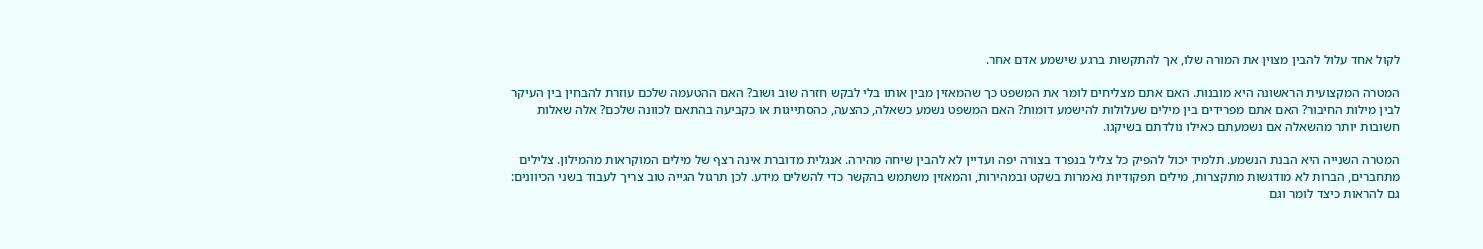לקול אחד עלול להבין מצוין את המורה שלו, אך להתקשות ברגע שישמע אדם אחר.

המטרה המקצועית הראשונה היא מובנות. האם אתם מצליחים לומר את המשפט כך שהמאזין מבין אותו בלי לבקש חזרה שוב ושוב? האם ההטעמה שלכם עוזרת להבחין בין העיקר לבין מילות החיבור? האם אתם מפרידים בין מילים שעלולות להישמע דומות? האם המשפט נשמע כשאלה, כהצעה, כהסתייגות או כקביעה בהתאם לכוונה שלכם? אלה שאלות חשובות יותר מהשאלה אם נשמעתם כאילו נולדתם בשיקגו.

המטרה השנייה היא הבנת הנשמע. תלמיד יכול להפיק כל צליל בנפרד בצורה יפה ועדיין לא להבין שיחה מהירה. אנגלית מדוברת אינה רצף של מילים המוקראות מהמילון. צלילים מתחברים, הברות לא מודגשות מתקצרות, מילים תפקודיות נאמרות בשקט ובמהירות, והמאזין משתמש בהקשר כדי להשלים מידע. לכן תרגול הגייה טוב צריך לעבוד בשני הכיוונים: גם להראות כיצד לומר וגם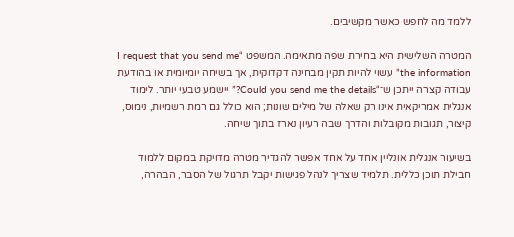ללמד מה לחפש כאשר מקשיבים.

המטרה השלישית היא בחירת שפה מתאימה. המשפט “I request that you send me the information” עשוי להיות תקין מבחינה דקדוקית, אך בשיחה יומיומית או בהודעת עבודה קצרה ייתכן ש־“Could you send me the details?” יישמע טבעי יותר. לימוד אנגלית אמריקאית אינו רק שאלה של מילים שונות; הוא כולל גם רמת רשמיות, נימוס, קיצור, תגובות מקובלות והדרך שבה רעיון נארז בתוך שיחה.

בשיעור אנגלית אונליין אחד על אחד אפשר להגדיר מטרה מדויקת במקום ללמוד חבילת תוכן כללית. תלמיד שצריך לנהל פגישות יקבל תרגול של הסבר, הבהרה,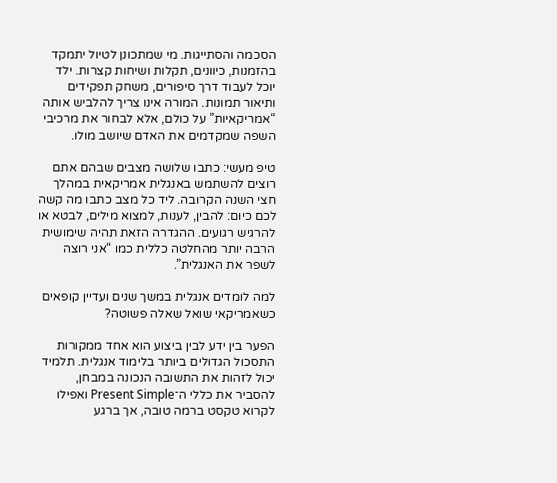הסכמה והסתייגות. מי שמתכונן לטיול יתמקד בהזמנות, כיוונים, תקלות ושיחות קצרות. ילד יוכל לעבוד דרך סיפורים, משחק תפקידים ותיאור תמונות. המורה אינו צריך להלביש אותה “אמריקאיות” על כולם, אלא לבחור את מרכיבי השפה שמקדמים את האדם שיושב מולו.

טיפ מעשי: כתבו שלושה מצבים שבהם אתם רוצים להשתמש באנגלית אמריקאית במהלך חצי השנה הקרובה. ליד כל מצב כתבו מה קשה לכם כיום: להבין, לענות, למצוא מילים, לבטא או להרגיש רגועים. ההגדרה הזאת תהיה שימושית הרבה יותר מהחלטה כללית כמו “אני רוצה לשפר את האנגלית”.

למה לומדים אנגלית במשך שנים ועדיין קופאים כשאמריקאי שואל שאלה פשוטה?

הפער בין ידע לבין ביצוע הוא אחד ממקורות התסכול הגדולים ביותר בלימוד אנגלית. תלמיד יכול לזהות את התשובה הנכונה במבחן, להסביר את כללי ה־Present Simple ואפילו לקרוא טקסט ברמה טובה, אך ברגע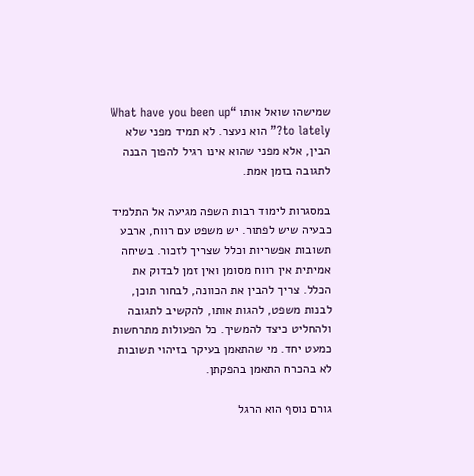שמישהו שואל אותו “What have you been up to lately?” הוא נעצר. לא תמיד מפני שלא הבין, אלא מפני שהוא אינו רגיל להפוך הבנה לתגובה בזמן אמת.

במסגרות לימוד רבות השפה מגיעה אל התלמיד כבעיה שיש לפתור. יש משפט עם רווח, ארבע תשובות אפשריות וכלל שצריך לזכור. בשיחה אמיתית אין רווח מסומן ואין זמן לבדוק את הכלל. צריך להבין את הכוונה, לבחור תוכן, לבנות משפט, להגות אותו, להקשיב לתגובה ולהחליט כיצד להמשיך. כל הפעולות מתרחשות כמעט יחד. מי שהתאמן בעיקר בזיהוי תשובות לא בהכרח התאמן בהפקתן.

גורם נוסף הוא הרגל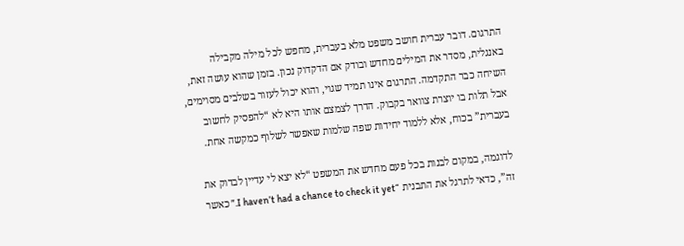התרגום. דובר עברית חושב משפט מלא בעברית, מחפש לכל מילה מקבילה באנגלית, מסדר את המילים מחדש ובודק אם הדקדוק נכון. בזמן שהוא עושה זאת, השיחה כבר התקדמה. התרגום אינו תמיד שגוי, והוא יכול לעזור בשלבים מסוימים, אבל תלות בו יוצרת צוואר בקבוק. הדרך לצמצם אותו היא לא “להפסיק לחשוב בעברית” בכוח, אלא ללמוד יחידות שפה שלמות שאפשר לשלוף כמקשה אחת.

לדוגמה, במקום לבנות בכל פעם מחדש את המשפט “לא יצא לי עדיין לבדוק את זה”, כדאי לתרגל את התבנית “I haven’t had a chance to check it yet.” כאשר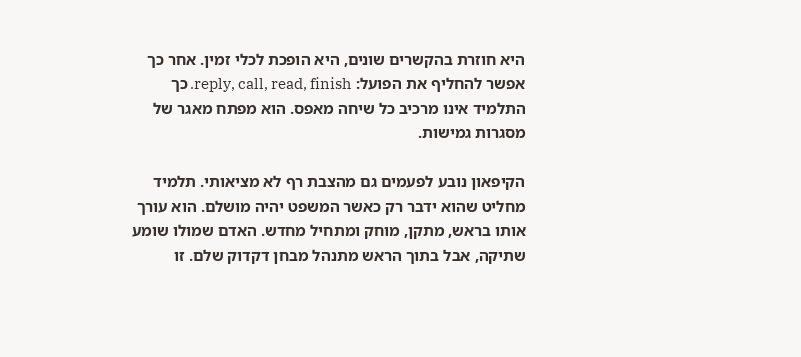היא חוזרת בהקשרים שונים, היא הופכת לכלי זמין. אחר כך אפשר להחליף את הפועל: reply, call, read, finish. כך התלמיד אינו מרכיב כל שיחה מאפס. הוא מפתח מאגר של מסגרות גמישות.

הקיפאון נובע לפעמים גם מהצבת רף לא מציאותי. תלמיד מחליט שהוא ידבר רק כאשר המשפט יהיה מושלם. הוא עורך אותו בראש, מתקן, מוחק ומתחיל מחדש. האדם שמולו שומע שתיקה, אבל בתוך הראש מתנהל מבחן דקדוק שלם. זו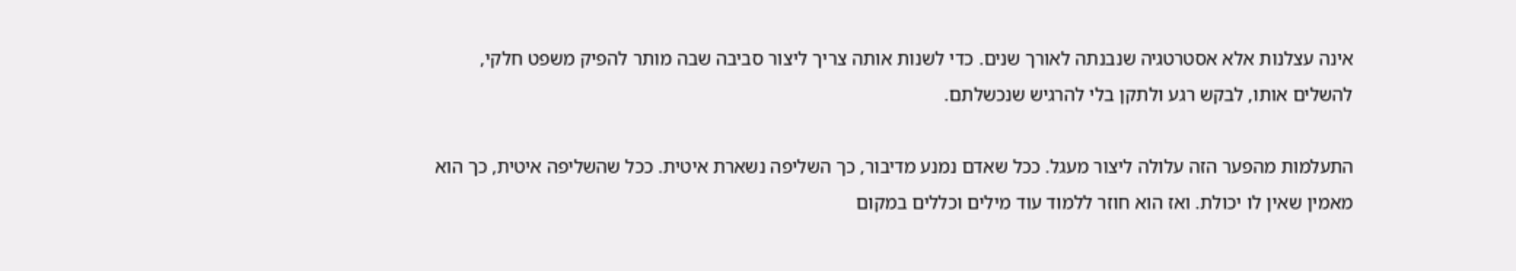אינה עצלנות אלא אסטרטגיה שנבנתה לאורך שנים. כדי לשנות אותה צריך ליצור סביבה שבה מותר להפיק משפט חלקי, להשלים אותו, לבקש רגע ולתקן בלי להרגיש שנכשלתם.

התעלמות מהפער הזה עלולה ליצור מעגל. ככל שאדם נמנע מדיבור, כך השליפה נשארת איטית. ככל שהשליפה איטית, כך הוא מאמין שאין לו יכולת. ואז הוא חוזר ללמוד עוד מילים וכללים במקום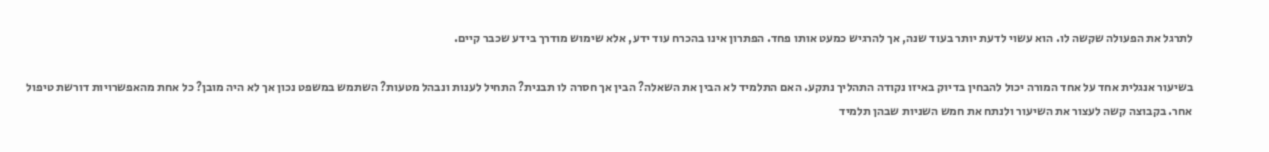לתרגל את הפעולה שקשה לו. הוא עשוי לדעת יותר בעוד שנה, אך להרגיש כמעט אותו פחד. הפתרון אינו בהכרח עוד ידע, אלא שימוש מודרך בידע שכבר קיים.

בשיעור אנגלית אחד על אחד המורה יכול להבחין בדיוק באיזו נקודה התהליך נתקע. האם התלמיד לא הבין את השאלה? הבין אך חסרה לו תבנית? התחיל לענות ונבהל מטעות? השתמש במשפט נכון אך לא היה מובן? כל אחת מהאפשרויות דורשת טיפול אחר. בקבוצה קשה לעצור את השיעור ולנתח את חמש השניות שבהן תלמיד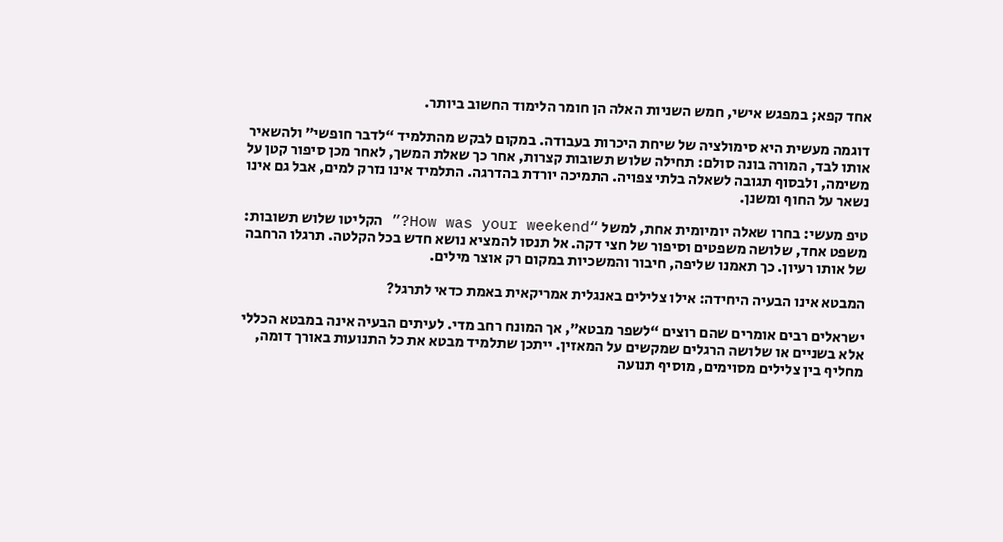אחד קפא; במפגש אישי, חמש השניות האלה הן חומר הלימוד החשוב ביותר.

דוגמה מעשית היא סימולציה של שיחת היכרות בעבודה. במקום לבקש מהתלמיד “לדבר חופשי” ולהשאיר אותו לבד, המורה בונה סולם: תחילה שלוש תשובות קצרות, אחר כך שאלת המשך, לאחר מכן סיפור קטן על משימה, ולבסוף תגובה לשאלה בלתי צפויה. התמיכה יורדת בהדרגה. התלמיד אינו נזרק למים, אבל גם אינו נשאר על החוף ומשנן.

טיפ מעשי: בחרו שאלה יומיומית אחת, למשל “How was your weekend?” הקליטו שלוש תשובות: משפט אחד, שלושה משפטים וסיפור של חצי דקה. אל תנסו להמציא נושא חדש בכל הקלטה. תרגלו הרחבה של אותו רעיון. כך תאמנו שליפה, חיבור והמשכיות במקום רק אוצר מילים.

המבטא אינו הבעיה היחידה: אילו צלילים באנגלית אמריקאית באמת כדאי לתרגל?

ישראלים רבים אומרים שהם רוצים “לשפר מבטא”, אך המונח רחב מדי. לעיתים הבעיה אינה במבטא הכללי אלא בשניים או שלושה הרגלים שמקשים על המאזין. ייתכן שתלמיד מבטא את כל התנועות באורך דומה, מחליף בין צלילים מסוימים, מוסיף תנועה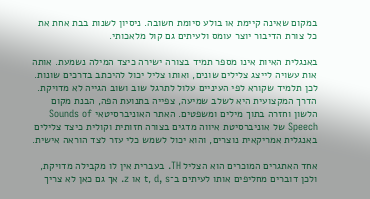במקום שאינה קיימת או בולע סיומת חשובה. ניסיון לשנות בבת אחת את כל צורת הדיבור יוצר עומס ולעיתים גם קול מלאכותי.

באנגלית האיות אינו מספר תמיד בצורה ישירה כיצד המילה נשמעת. אותה אות עשויה לייצג צלילים שונים, ואותו צליל יכול להיכתב בדרכים שונות. לכן תלמיד שקורא לפי העיניים עלול לתרגל שוב ושוב הגייה לא מדויקת. הדרך המקצועית היא לשלב שמיעה, צפייה בתנועת הפה, הבנת מקום הלשון וחזרה בתוך מילים ומשפטים. האתר האוניברסיטאי Sounds of Speech של אוניברסיטת איווה מדגים בצורה חזותית וקולית כיצד צלילים באנגלית אמריקאית נוצרים, והוא יכול לשמש כלי עזר לצד הוראה אישית.

אחד האתגרים המוכרים הוא הצליל TH. בעברית אין לו מקבילה מדויקת, ולכן דוברים מחליפים אותו לעיתים ב־t, d, s או z. אך גם כאן לא צריך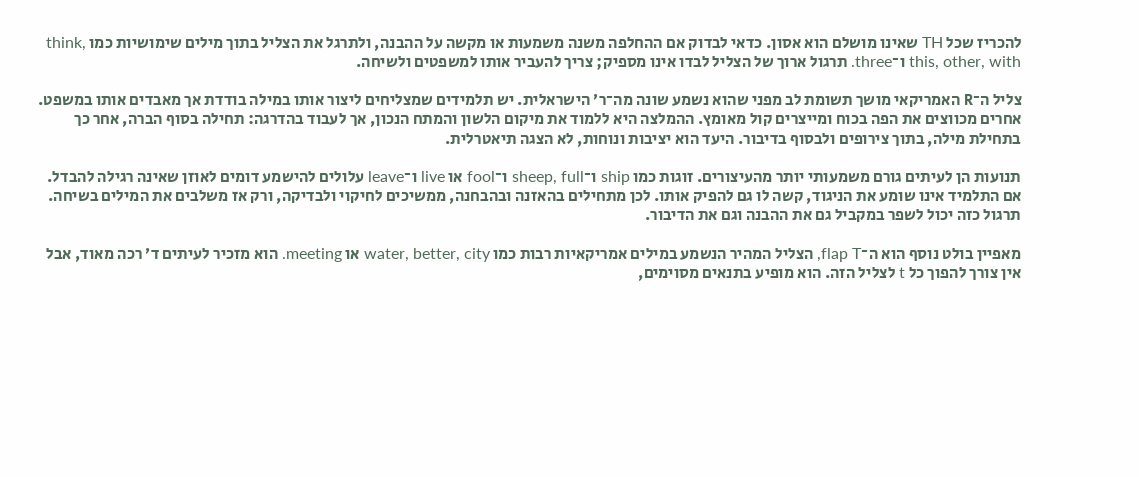להכריז שכל TH שאינו מושלם הוא אסון. כדאי לבדוק אם ההחלפה משנה משמעות או מקשה על ההבנה, ולתרגל את הצליל בתוך מילים שימושיות כמו think, this, other, with ו־three. תרגול ארוך של הצליל לבדו אינו מספיק; צריך להעביר אותו למשפטים ולשיחה.

צליל ה־R האמריקאי מושך תשומת לב מפני שהוא נשמע שונה מה־ר׳ הישראלית. יש תלמידים שמצליחים ליצור אותו במילה בודדת אך מאבדים אותו במשפט. אחרים מכווצים את הפה בכוח ומייצרים קול מאומץ. ההמלצה היא ללמוד את מיקום הלשון והמתח הנכון, אך לעבוד בהדרגה: תחילה בסוף הברה, אחר כך בתחילת מילה, בתוך צירופים ולבסוף בדיבור. היעד הוא יציבות ונוחות, לא הצגה תיאטרלית.

תנועות הן לעיתים גורם משמעותי יותר מהעיצורים. זוגות כמו ship ו־sheep, full ו־fool או live ו־leave עלולים להישמע דומים לאוזן שאינה רגילה להבדל. אם התלמיד אינו שומע את הניגוד, קשה לו גם להפיק אותו. לכן מתחילים בהאזנה ובהבחנה, ממשיכים לחיקוי ולבדיקה, ורק אז משלבים את המילים בשיחה. תרגול כזה יכול לשפר במקביל גם את ההבנה וגם את הדיבור.

מאפיין בולט נוסף הוא ה־flap T, הצליל המהיר הנשמע במילים אמריקאיות רבות כמו water, better, city או meeting. הוא מזכיר לעיתים ד׳ רכה מאוד, אבל אין צורך להפוך כל t לצליל הזה. הוא מופיע בתנאים מסוימים,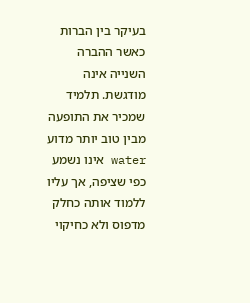בעיקר בין הברות כאשר ההברה השנייה אינה מודגשת. תלמיד שמכיר את התופעה מבין טוב יותר מדוע water אינו נשמע כפי שציפה, אך עליו ללמוד אותה כחלק מדפוס ולא כחיקוי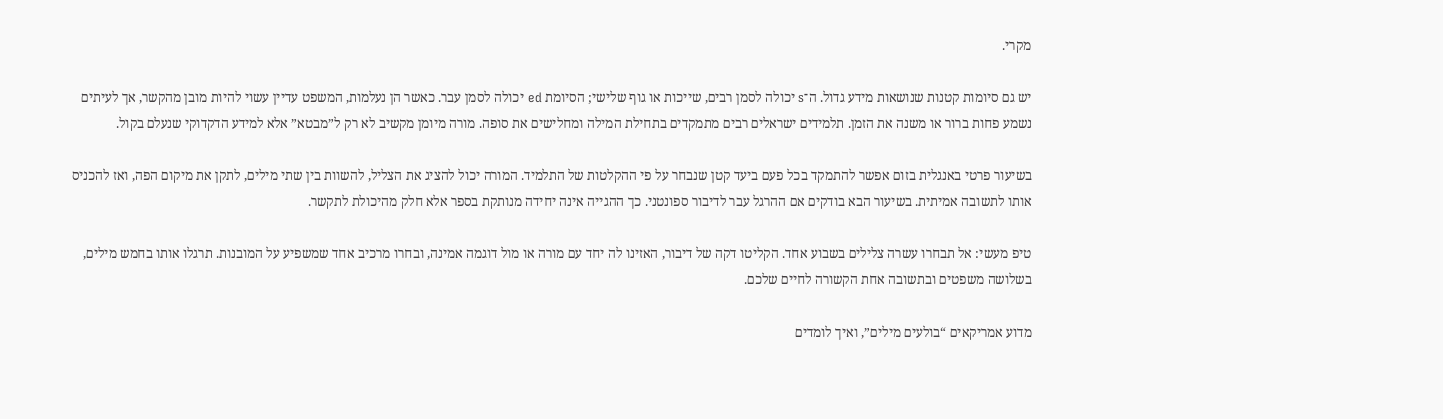מקרי.

יש גם סיומות קטנות שנושאות מידע גדול. ה־s יכולה לסמן רבים, שייכות או גוף שלישי; הסיומת ed יכולה לסמן עבר. כאשר הן נעלמות, המשפט עדיין עשוי להיות מובן מהקשר, אך לעיתים נשמע פחות ברור או משנה את הזמן. תלמידים ישראלים רבים מתמקדים בתחילת המילה ומחלישים את סופה. מורה מיומן מקשיב לא רק ל”מבטא” אלא למידע הדקדוקי שנעלם בקול.

בשיעור פרטי באנגלית בזום אפשר להתמקד בכל פעם ביעד קטן שנבחר על פי ההקלטות של התלמיד. המורה יכול להציג את הצליל, להשוות בין שתי מילים, לתקן את מיקום הפה, ואז להכניס אותו לתשובה אמיתית. בשיעור הבא בודקים אם ההרגל עבר לדיבור ספונטני. כך ההגייה אינה יחידה מנותקת בספר אלא חלק מהיכולת לתקשר.

טיפ מעשי: אל תבחרו עשרה צלילים בשבוע אחד. הקליטו דקה של דיבור, האזינו לה יחד עם מורה או מול דוגמה אמינה, ובחרו מרכיב אחד שמשפיע על המובנות. תרגלו אותו בחמש מילים, בשלושה משפטים ובתשובה אחת הקשורה לחיים שלכם.

מדוע אמריקאים “בולעים מילים”, ואיך לומדים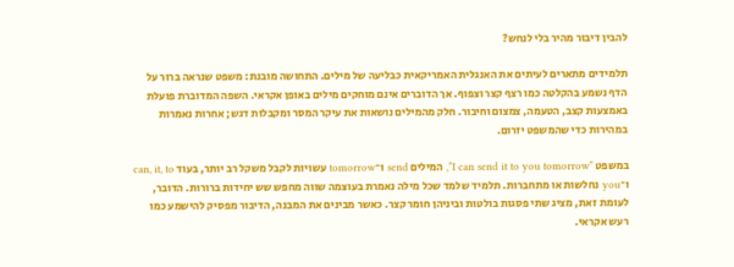להבין דיבור מהיר בלי לנחש?

תלמידים מתארים לעיתים את האנגלית האמריקאית כבליעה של מילים. התחושה מובנת: משפט שנראה ברור על הדף נשמע בהקלטה כמו רצף קצר וצפוף. אך הדוברים אינם מוחקים מילים באופן אקראי. השפה המדוברת פועלת באמצעות קצב, הטעמה, צמצום וחיבור. חלק מהמילים נושאות את עיקר המסר ומקבלות דגש; אחרות נאמרות במהירות כדי שהמשפט יזרום.

במשפט “I can send it to you tomorrow”, המילים send ו־tomorrow עשויות לקבל משקל רב יותר, בעוד can, it, to ו־you נחלשות או מתחברות. תלמיד שלמד שכל מילה נאמרת בעוצמה שווה מחפש שש יחידות ברורות. הדובר, לעומת זאת, מציג שתי פסגות בולטות וביניהן חומר קצר. כאשר מבינים את המבנה, הדיבור מפסיק להישמע כמו רעש אקראי.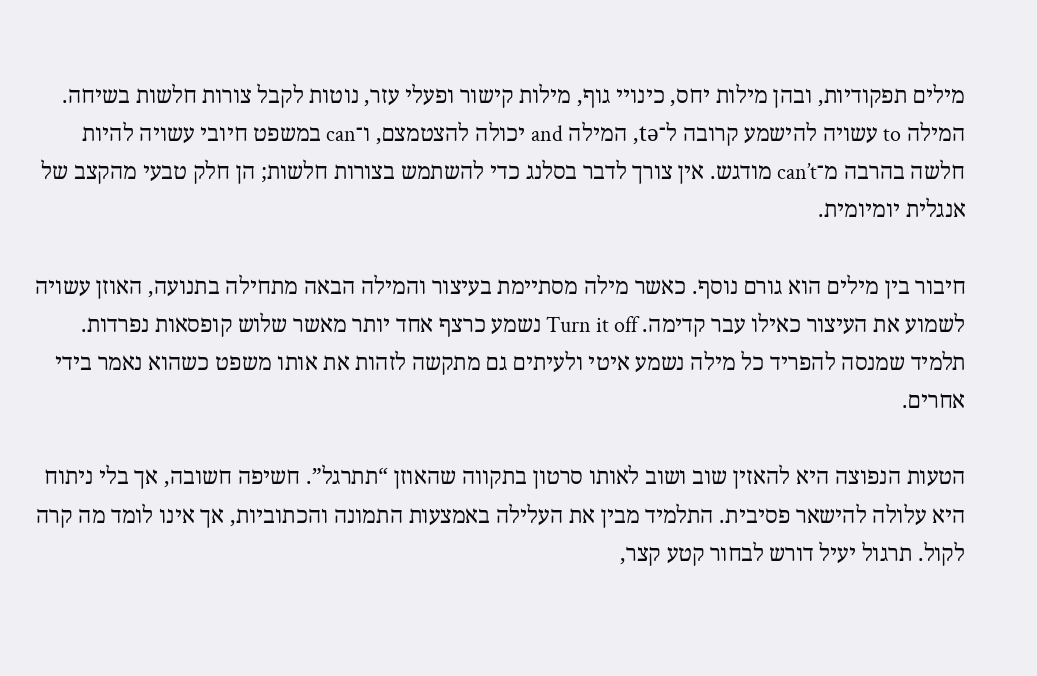מילים תפקודיות, ובהן מילות יחס, כינויי גוף, מילות קישור ופעלי עזר, נוטות לקבל צורות חלשות בשיחה. המילה to עשויה להישמע קרובה ל־tə, המילה and יכולה להצטמצם, ו־can במשפט חיובי עשויה להיות חלשה בהרבה מ־can’t מודגש. אין צורך לדבר בסלנג כדי להשתמש בצורות חלשות; הן חלק טבעי מהקצב של אנגלית יומיומית.

חיבור בין מילים הוא גורם נוסף. כאשר מילה מסתיימת בעיצור והמילה הבאה מתחילה בתנועה, האוזן עשויה לשמוע את העיצור כאילו עבר קדימה. Turn it off נשמע כרצף אחד יותר מאשר שלוש קופסאות נפרדות. תלמיד שמנסה להפריד כל מילה נשמע איטי ולעיתים גם מתקשה לזהות את אותו משפט כשהוא נאמר בידי אחרים.

הטעות הנפוצה היא להאזין שוב ושוב לאותו סרטון בתקווה שהאוזן “תתרגל”. חשיפה חשובה, אך בלי ניתוח היא עלולה להישאר פסיבית. התלמיד מבין את העלילה באמצעות התמונה והכתוביות, אך אינו לומד מה קרה לקול. תרגול יעיל דורש לבחור קטע קצר,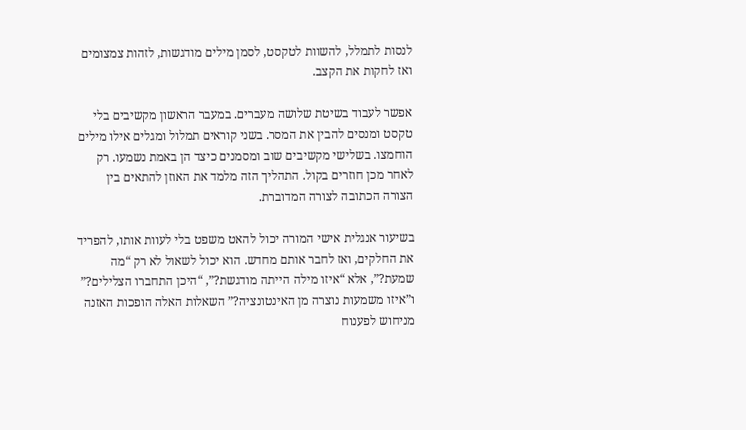לנסות לתמלל, להשוות לטקסט, לסמן מילים מודגשות, לזהות צמצומים ואז לחקות את הקצב.

אפשר לעבוד בשיטת שלושה מעברים. במעבר הראשון מקשיבים בלי טקסט ומנסים להבין את המסר. בשני קוראים תמלול ומגלים אילו מילים הוחמצו. בשלישי מקשיבים שוב ומסמנים כיצד הן באמת נשמעו. רק לאחר מכן חוזרים בקול. התהליך הזה מלמד את האוזן להתאים בין הצורה הכתובה לצורה המדוברת.

בשיעור אנגלית אישי המורה יכול להאט משפט בלי לעוות אותו, להפריד את החלקים, ואז לחבר אותם מחדש. הוא יכול לשאול לא רק “מה שמעת?”, אלא “איזו מילה הייתה מודגשת?”, “היכן התחברו הצלילים?” ו”איזו משמעות נוצרה מן האינטונציה?” השאלות האלה הופכות האזנה מניחוש לפענוח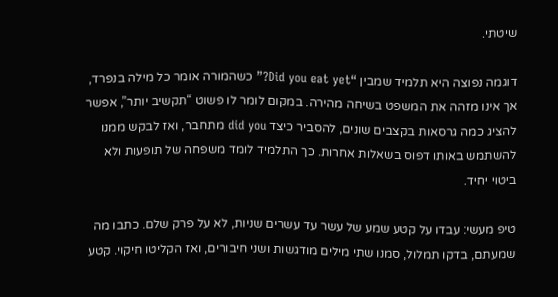שיטתי.

דוגמה נפוצה היא תלמיד שמבין “Did you eat yet?” כשהמורה אומר כל מילה בנפרד, אך אינו מזהה את המשפט בשיחה מהירה. במקום לומר לו פשוט “תקשיב יותר”, אפשר להציג כמה גרסאות בקצבים שונים, להסביר כיצד did you מתחבר, ואז לבקש ממנו להשתמש באותו דפוס בשאלות אחרות. כך התלמיד לומד משפחה של תופעות ולא ביטוי יחיד.

טיפ מעשי: עבדו על קטע שמע של עשר עד עשרים שניות, לא על פרק שלם. כתבו מה שמעתם, בדקו תמלול, סמנו שתי מילים מודגשות ושני חיבורים, ואז הקליטו חיקוי. קטע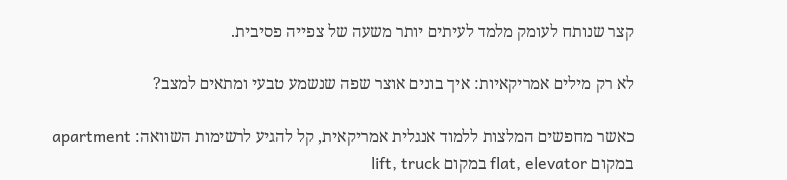קצר שנותח לעומק מלמד לעיתים יותר משעה של צפייה פסיבית.

לא רק מילים אמריקאיות: איך בונים אוצר שפה שנשמע טבעי ומתאים למצב?

כאשר מחפשים המלצות ללמוד אנגלית אמריקאית, קל להגיע לרשימות השוואה: apartment במקום flat, elevator במקום lift, truck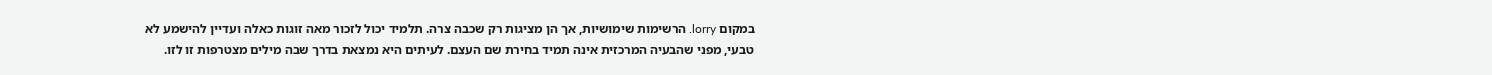במקום lorry. הרשימות שימושיות, אך הן מציגות רק שכבה צרה. תלמיד יכול לזכור מאה זוגות כאלה ועדיין להישמע לא טבעי, מפני שהבעיה המרכזית אינה תמיד בחירת שם העצם. לעיתים היא נמצאת בדרך שבה מילים מצטרפות זו לזו.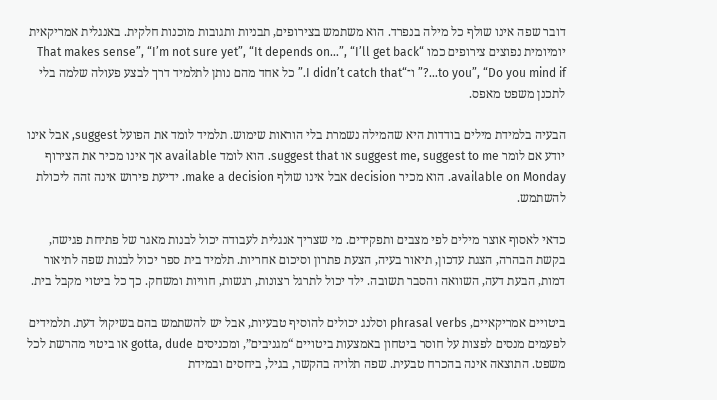דובר שפה אינו שולף כל מילה בנפרד. הוא משתמש בצירופים, תבניות ותגובות מוכנות חלקית. באנגלית אמריקאית יומיומית נפוצים צירופים כמו “That makes sense”, “I’m not sure yet”, “It depends on…”, “I’ll get back to you”, “Do you mind if…?” ו־“I didn’t catch that.” כל אחד מהם נותן לתלמיד דרך לבצע פעולה שלמה בלי לתכנן משפט מאפס.

הבעיה בלמידת מילים בודדות היא שהמילה נשמרת בלי הוראות שימוש. תלמיד לומד את הפועל suggest, אבל אינו יודע אם לומר suggest me, suggest to me או suggest that. הוא לומד available אך אינו מכיר את הצירוף available on Monday. הוא מכיר decision אבל אינו שולף make a decision. ידיעת פירוש אינה זהה ליכולת להשתמש.

כדאי לאסוף אוצר מילים לפי מצבים ותפקידים. מי שצריך אנגלית לעבודה יכול לבנות מאגר של פתיחת פגישה, בקשת הבהרה, הצגת עדכון, תיאור בעיה, הצעת פתרון וסיכום אחריות. תלמיד בית ספר יכול לבנות שפה לתיאור דמות, הבעת דעה, השוואה והסבר תשובה. ילד יכול לתרגל רצונות, רגשות, חוויות ומשחק. כך כל ביטוי מקבל בית.

ביטויים אמריקאיים, phrasal verbs וסלנג יכולים להוסיף טבעיות, אבל יש להשתמש בהם בשיקול דעת. תלמידים לפעמים מנסים לפצות על חוסר ביטחון באמצעות ביטויים “מגניבים”, ומכניסים gotta, dude או ביטוי מהרשת לכל משפט. התוצאה אינה בהכרח טבעית. שפה תלויה בהקשר, בגיל, ביחסים ובמידת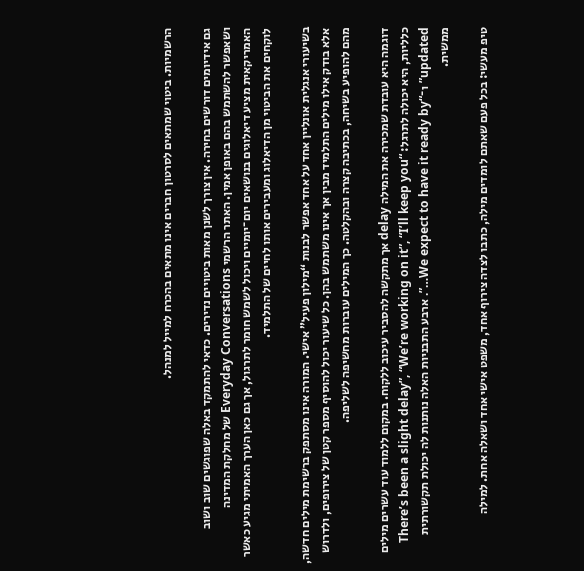הרשמיות. ביטוי שמתאים לסרטון חברים אינו מתאים בהכרח למייל למנהל.

גם אידיומים דורשים בחירה. אין צורך לשנן מאות ביטויים נדירים. כדאי להתמקד באלה שפוגשים שוב ושוב ושאפשר להשתמש בהם באופן אמין. האתר הרשמי Everyday Conversations של מחלקת המדינה האמריקאית מציע דיאלוגים בנושאים יום־יומיים ויכול לשמש חומר לתרגול, אך גם כאן הערך האמיתי מגיע כאשר לוקחים את הביטוי מן הדיאלוג ומעבירים אותו לחיים של התלמיד.

בשיעורי אנגלית אונליין אחד על אחד אפשר לבנות “מילון פעיל” אישי. המורה אינו מסתפק ברשימת מילים חדשה, אלא בודק אילו מילים התלמיד מבין אך אינו משתמש בהן. כל שיעור יכול להוסיף מספר קטן של צירופים, ולדרוש מהם להופיע בשיחה, בכתיבה קצרה ובהקלטה. כך המילים עוברות מחשיפה לשליפה.

דוגמה היא עובדת שמכירה את המילה delay אך מתקשה להסביר עיכוב ללקוח. במקום ללמוד עוד עשרים מילים כלליות, היא יכולה לתרגל: “There’s been a slight delay”, “We’re working on it”, “I’ll keep you updated” ו־“We expect to have it ready by…”. ארבע התבניות האלה נותנות לה יכולת תקשורתית ממשית.

טיפ מעשי: בכל פעם שאתם לומדים מילה, כתבו לצדה צירוף אחד, משפט אישי אחד ושאלה אחת. למילה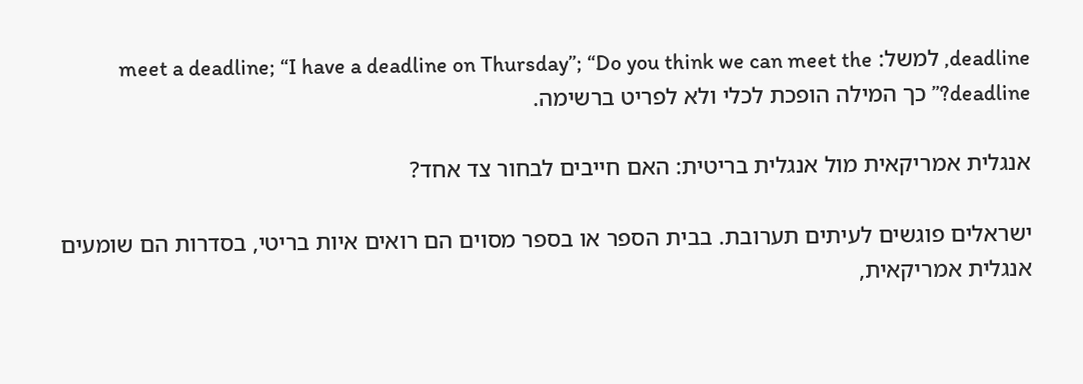deadline, למשל: meet a deadline; “I have a deadline on Thursday”; “Do you think we can meet the deadline?” כך המילה הופכת לכלי ולא לפריט ברשימה.

אנגלית אמריקאית מול אנגלית בריטית: האם חייבים לבחור צד אחד?

ישראלים פוגשים לעיתים תערובת. בבית הספר או בספר מסוים הם רואים איות בריטי, בסדרות הם שומעים אנגלית אמריקאית,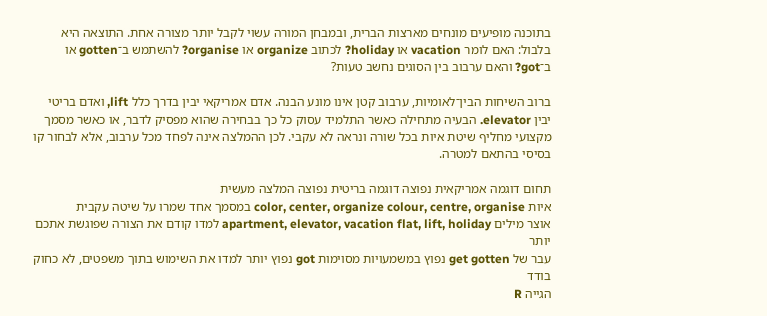בתוכנה מופיעים מונחים מארצות הברית, ובמבחן המורה עשוי לקבל יותר מצורה אחת. התוצאה היא בלבול: האם לומר vacation או holiday? לכתוב organize או organise? להשתמש ב־gotten או ב־got? והאם ערבוב בין הסוגים נחשב טעות?

ברוב השיחות הבין־לאומיות, ערבוב קטן אינו מונע הבנה. אדם אמריקאי יבין בדרך כלל lift, ואדם בריטי יבין elevator. הבעיה מתחילה כאשר התלמיד עסוק כל כך בבחירה שהוא מפסיק לדבר, או כאשר מסמך מקצועי מחליף שיטת איות בכל שורה ונראה לא עקבי. לכן ההמלצה אינה לפחד מכל ערבוב, אלא לבחור קו בסיסי בהתאם למטרה.

תחום דוגמה אמריקאית נפוצה דוגמה בריטית נפוצה המלצה מעשית
איות color, center, organize colour, centre, organise במסמך אחד שמרו על שיטה עקבית
אוצר מילים apartment, elevator, vacation flat, lift, holiday למדו קודם את הצורה שפוגשת אתכם יותר
עבר של get gotten נפוץ במשמעויות מסוימות got נפוץ יותר למדו את השימוש בתוך משפטים, לא כחוק בודד
הגייה R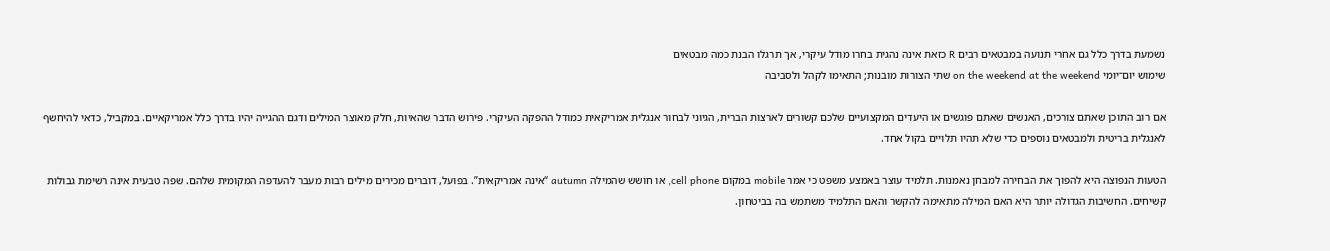נשמעת בדרך כלל גם אחרי תנועה במבטאים רבים R כזאת אינה נהגית בחרו מודל עיקרי, אך תרגלו הבנת כמה מבטאים
שימוש יום־יומי on the weekend at the weekend שתי הצורות מובנות; התאימו לקהל ולסביבה

אם רוב התוכן שאתם צורכים, האנשים שאתם פוגשים או היעדים המקצועיים שלכם קשורים לארצות הברית, הגיוני לבחור אנגלית אמריקאית כמודל ההפקה העיקרי. פירוש הדבר שהאיות, חלק מאוצר המילים ודגם ההגייה יהיו בדרך כלל אמריקאיים. במקביל, כדאי להיחשף לאנגלית בריטית ולמבטאים נוספים כדי שלא תהיו תלויים בקול אחד.

הטעות הנפוצה היא להפוך את הבחירה למבחן נאמנות. תלמיד עוצר באמצע משפט כי אמר mobile במקום cell phone, או חושש שהמילה autumn “אינה אמריקאית”. בפועל, דוברים מכירים מילים רבות מעבר להעדפה המקומית שלהם. שפה טבעית אינה רשימת גבולות קשיחים. החשיבות הגדולה יותר היא האם המילה מתאימה להקשר והאם התלמיד משתמש בה בביטחון.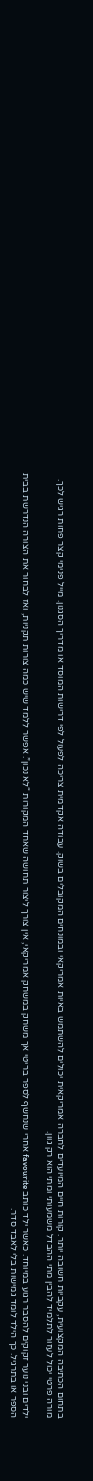בתחום הכתיבה המקצועית, עקביות חשובה יותר. קורות חיים המיועדים לחברה אמריקאית יכולים להשתמש באיות אמריקאי ובמונחים המקובלים בשוק. עבודה אקדמית צריכה לפעול לפי דרישות המוסד או מדריך הסגנון. מייל פנימי קצר פחות רגיש לכך. מורה פרטי יכול לעזור לתלמיד להבין מתי ההבדל משמעותי ומתי הוא רק גוון.

ילדים ובני נוער זקוקים להסבר רגוע במיוחד. כאשר ילד כותב favourite אחרי שנחשף לספר בריטי אך משחק במשחק אמריקאי, אין צורך ליצור תחושה שאחד המקורות “לא נכון”. אפשר ללמד שיש כמה צורות תקניות, ואז לבחור את הצורה הנדרשת בבית הספר או בתרגיל. כך הילד לומד גמישות בלי לאבד סדר.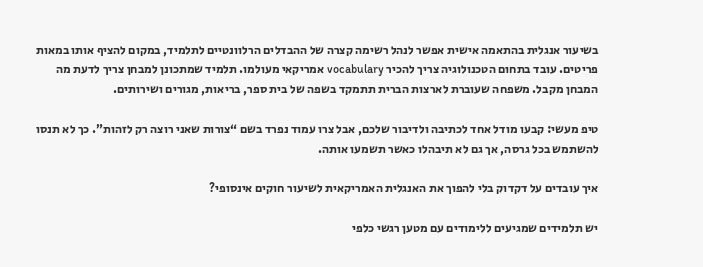בשיעור אנגלית בהתאמה אישית אפשר לנהל רשימה קצרה של ההבדלים הרלוונטיים לתלמיד, במקום להציף אותו במאות פריטים. עובד בתחום הטכנולוגיה צריך להכיר vocabulary אמריקאי מעולמו. תלמיד שמתכונן למבחן צריך לדעת מה המבחן מקבל. משפחה שעוברת לארצות הברית תתמקד בשפה של בית ספר, בריאות, מגורים ושירותים.

טיפ מעשי: קבעו מודל אחד לכתיבה ולדיבור שלכם, אבל צרו עמוד נפרד בשם “צורות שאני רוצה רק לזהות”. כך לא תנסו להשתמש בכל גרסה, אך גם לא תיבהלו כאשר תשמעו אותה.

איך עובדים על דקדוק בלי להפוך את האנגלית האמריקאית לשיעור חוקים אינסופי?

יש תלמידים שמגיעים ללימודים עם מטען רגשי כלפי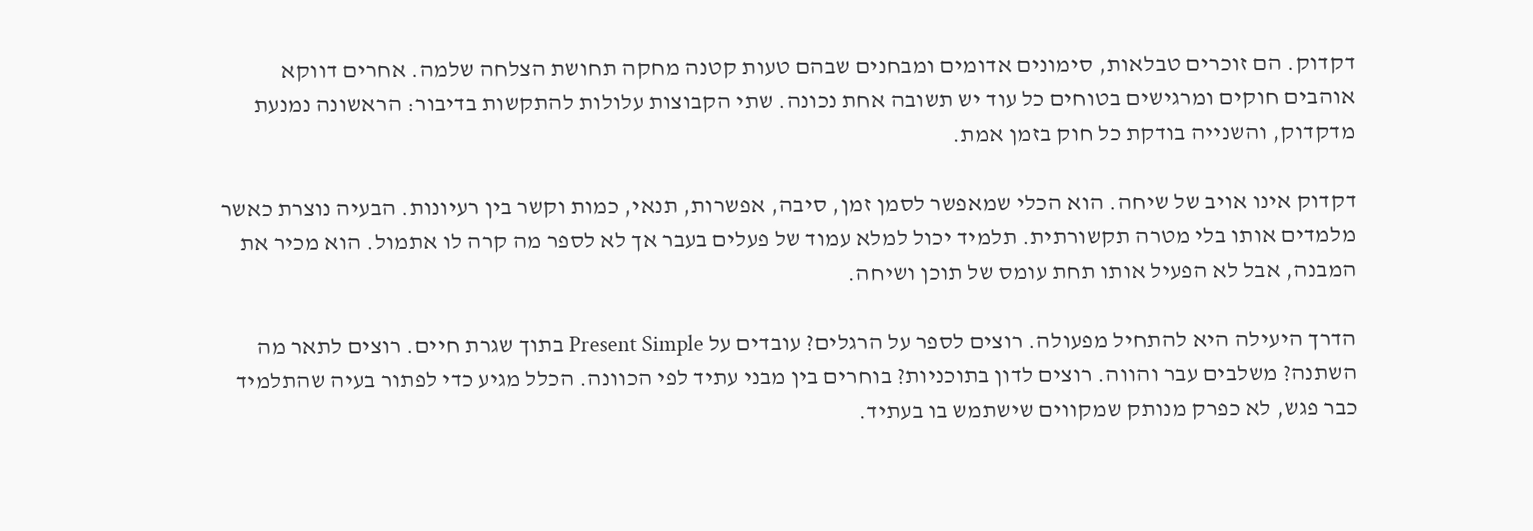דקדוק. הם זוכרים טבלאות, סימונים אדומים ומבחנים שבהם טעות קטנה מחקה תחושת הצלחה שלמה. אחרים דווקא אוהבים חוקים ומרגישים בטוחים כל עוד יש תשובה אחת נכונה. שתי הקבוצות עלולות להתקשות בדיבור: הראשונה נמנעת מדקדוק, והשנייה בודקת כל חוק בזמן אמת.

דקדוק אינו אויב של שיחה. הוא הכלי שמאפשר לסמן זמן, סיבה, אפשרות, תנאי, כמות וקשר בין רעיונות. הבעיה נוצרת כאשר מלמדים אותו בלי מטרה תקשורתית. תלמיד יכול למלא עמוד של פעלים בעבר אך לא לספר מה קרה לו אתמול. הוא מכיר את המבנה, אבל לא הפעיל אותו תחת עומס של תוכן ושיחה.

הדרך היעילה היא להתחיל מפעולה. רוצים לספר על הרגלים? עובדים על Present Simple בתוך שגרת חיים. רוצים לתאר מה השתנה? משלבים עבר והווה. רוצים לדון בתוכניות? בוחרים בין מבני עתיד לפי הכוונה. הכלל מגיע כדי לפתור בעיה שהתלמיד כבר פגש, לא כפרק מנותק שמקווים שישתמש בו בעתיד.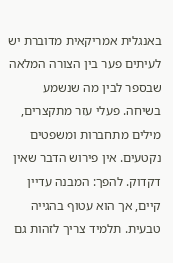באנגלית אמריקאית מדוברת יש לעיתים פער בין הצורה המלאה שבספר לבין מה שנשמע בשיחה. פעלי עזר מתקצרים, מילים מתחברות ומשפטים נקטעים. אין פירוש הדבר שאין דקדוק. להפך: המבנה עדיין קיים, אך הוא עטוף בהגייה טבעית. תלמיד צריך לזהות גם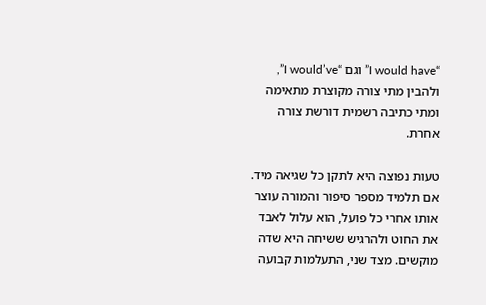“I would have” וגם “I would’ve”, ולהבין מתי צורה מקוצרת מתאימה ומתי כתיבה רשמית דורשת צורה אחרת.

טעות נפוצה היא לתקן כל שגיאה מיד. אם תלמיד מספר סיפור והמורה עוצר אותו אחרי כל פועל, הוא עלול לאבד את החוט ולהרגיש ששיחה היא שדה מוקשים. מצד שני, התעלמות קבועה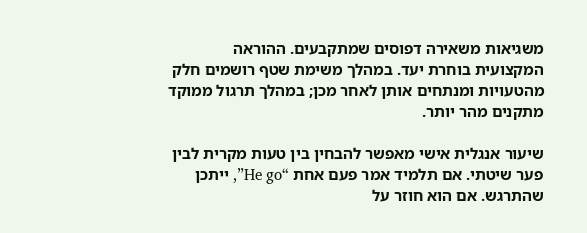משגיאות משאירה דפוסים שמתקבעים. ההוראה המקצועית בוחרת יעד. במהלך משימת שטף רושמים חלק מהטעויות ומנתחים אותן לאחר מכן; במהלך תרגול ממוקד מתקנים מהר יותר.

שיעור אנגלית אישי מאפשר להבחין בין טעות מקרית לבין פער שיטתי. אם תלמיד אמר פעם אחת “He go”, ייתכן שהתרגש. אם הוא חוזר על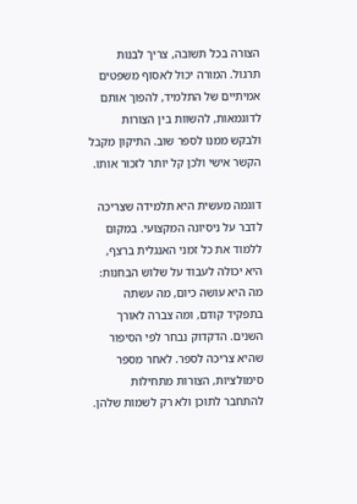הצורה בכל תשובה, צריך לבנות תרגול. המורה יכול לאסוף משפטים אמיתיים של התלמיד, להפוך אותם לדוגמאות, להשוות בין הצורות ולבקש ממנו לספר שוב. התיקון מקבל הקשר אישי ולכן קל יותר לזכור אותו.

דוגמה מעשית היא תלמידה שצריכה לדבר על ניסיונה המקצועי. במקום ללמוד את כל זמני האנגלית ברצף, היא יכולה לעבוד על שלוש הבחנות: מה היא עושה כיום, מה עשתה בתפקיד קודם, ומה צברה לאורך השנים. הדקדוק נבחר לפי הסיפור שהיא צריכה לספר. לאחר מספר סימולציות, הצורות מתחילות להתחבר לתוכן ולא רק לשמות שלהן.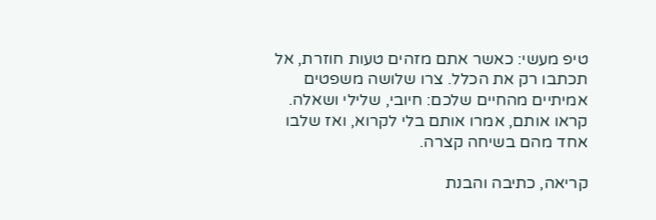טיפ מעשי: כאשר אתם מזהים טעות חוזרת, אל תכתבו רק את הכלל. צרו שלושה משפטים אמיתיים מהחיים שלכם: חיובי, שלילי ושאלה. קראו אותם, אמרו אותם בלי לקרוא, ואז שלבו אחד מהם בשיחה קצרה.

קריאה, כתיבה והבנת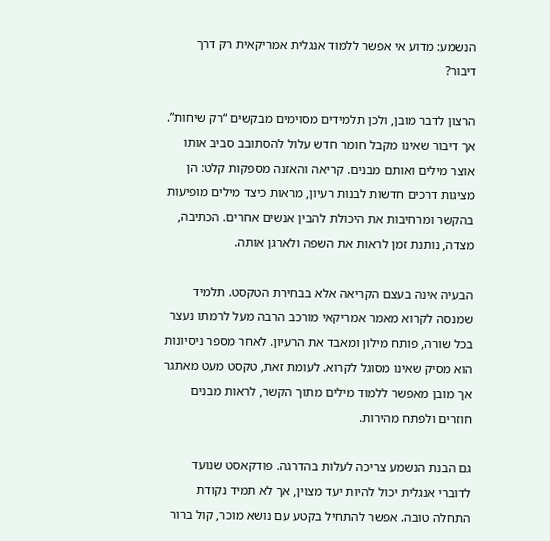הנשמע: מדוע אי אפשר ללמוד אנגלית אמריקאית רק דרך דיבור?

הרצון לדבר מובן, ולכן תלמידים מסוימים מבקשים “רק שיחות”. אך דיבור שאינו מקבל חומר חדש עלול להסתובב סביב אותו אוצר מילים ואותם מבנים. קריאה והאזנה מספקות קלט: הן מציגות דרכים חדשות לבנות רעיון, מראות כיצד מילים מופיעות בהקשר ומרחיבות את היכולת להבין אנשים אחרים. הכתיבה, מצדה, נותנת זמן לראות את השפה ולארגן אותה.

הבעיה אינה בעצם הקריאה אלא בבחירת הטקסט. תלמיד שמנסה לקרוא מאמר אמריקאי מורכב הרבה מעל לרמתו נעצר בכל שורה, פותח מילון ומאבד את הרעיון. לאחר מספר ניסיונות הוא מסיק שאינו מסוגל לקרוא. לעומת זאת, טקסט מעט מאתגר אך מובן מאפשר ללמוד מילים מתוך הקשר, לראות מבנים חוזרים ולפתח מהירות.

גם הבנת הנשמע צריכה לעלות בהדרגה. פודקאסט שנועד לדוברי אנגלית יכול להיות יעד מצוין, אך לא תמיד נקודת התחלה טובה. אפשר להתחיל בקטע עם נושא מוכר, קול ברור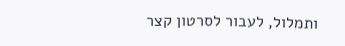ותמלול, לעבור לסרטון קצר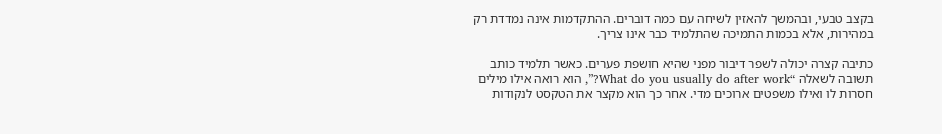בקצב טבעי, ובהמשך להאזין לשיחה עם כמה דוברים. ההתקדמות אינה נמדדת רק במהירות, אלא בכמות התמיכה שהתלמיד כבר אינו צריך.

כתיבה קצרה יכולה לשפר דיבור מפני שהיא חושפת פערים. כאשר תלמיד כותב תשובה לשאלה “What do you usually do after work?”, הוא רואה אילו מילים חסרות לו ואילו משפטים ארוכים מדי. אחר כך הוא מקצר את הטקסט לנקודות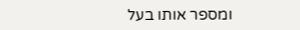ומספר אותו בעל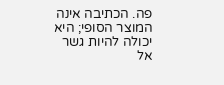פה. הכתיבה אינה המוצר הסופי; היא יכולה להיות גשר אל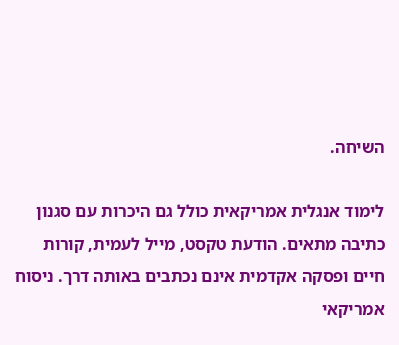השיחה.

לימוד אנגלית אמריקאית כולל גם היכרות עם סגנון כתיבה מתאים. הודעת טקסט, מייל לעמית, קורות חיים ופסקה אקדמית אינם נכתבים באותה דרך. ניסוח אמריקאי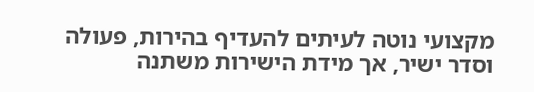מקצועי נוטה לעיתים להעדיף בהירות, פעולה וסדר ישיר, אך מידת הישירות משתנה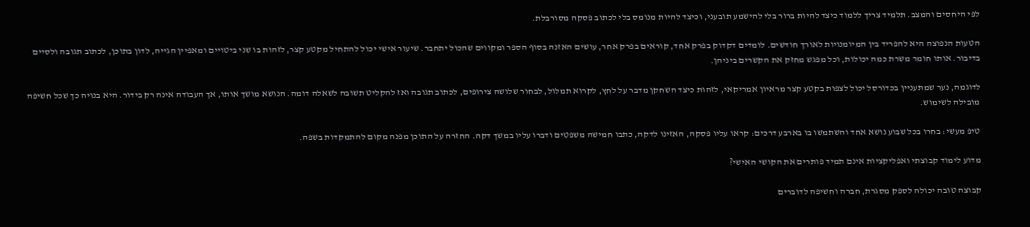לפי היחסים והמצב. תלמיד צריך ללמוד כיצד להיות ברור בלי להישמע תובעני, וכיצד להיות מנומס בלי לכתוב פסקה מסורבלת.

הטעות הנפוצה היא להפריד בין המיומנויות לאורך חודשים. לומדים דקדוק בפרק אחד, קוראים בפרק אחר, עושים האזנה בסוף הספר ומקווים שהכול יתחבר. שיעור אישי יכול להתחיל מקטע קצר, לזהות בו שני ביטויים ומאפיין הגייה, לדון בתוכן, לכתוב תגובה ולסיים בדיבור. אותו חומר משרת כמה יכולות, וכל מפגש מחזק את הקשרים ביניהן.

לדוגמה, נער שמתעניין בכדורסל יכול לצפות בקטע קצר מראיון אמריקאי, לזהות כיצד השחקן מדבר על לחץ, לקרוא תמלול, לבחור שלושה צירופים, לכתוב תגובה ואז להקליט תשובה לשאלה דומה. הנושא מושך אותו, אך העבודה אינה רק בידור. היא בנויה כך שכל חשיפה מובילה לשימוש.

טיפ מעשי: בחרו בכל שבוע נושא אחד והשתמשו בו בארבע דרכים: קראו עליו פסקה, האזינו לדקה, כתבו חמישה משפטים ודברו עליו במשך דקה. החזרה על התוכן מפנה מקום להתמקדות בשפה.

מדוע לימוד קבוצתי ואפליקציות אינם תמיד פותרים את הקושי האישי?

קבוצה טובה יכולה לספק מסגרת, חברה וחשיפה לדוברים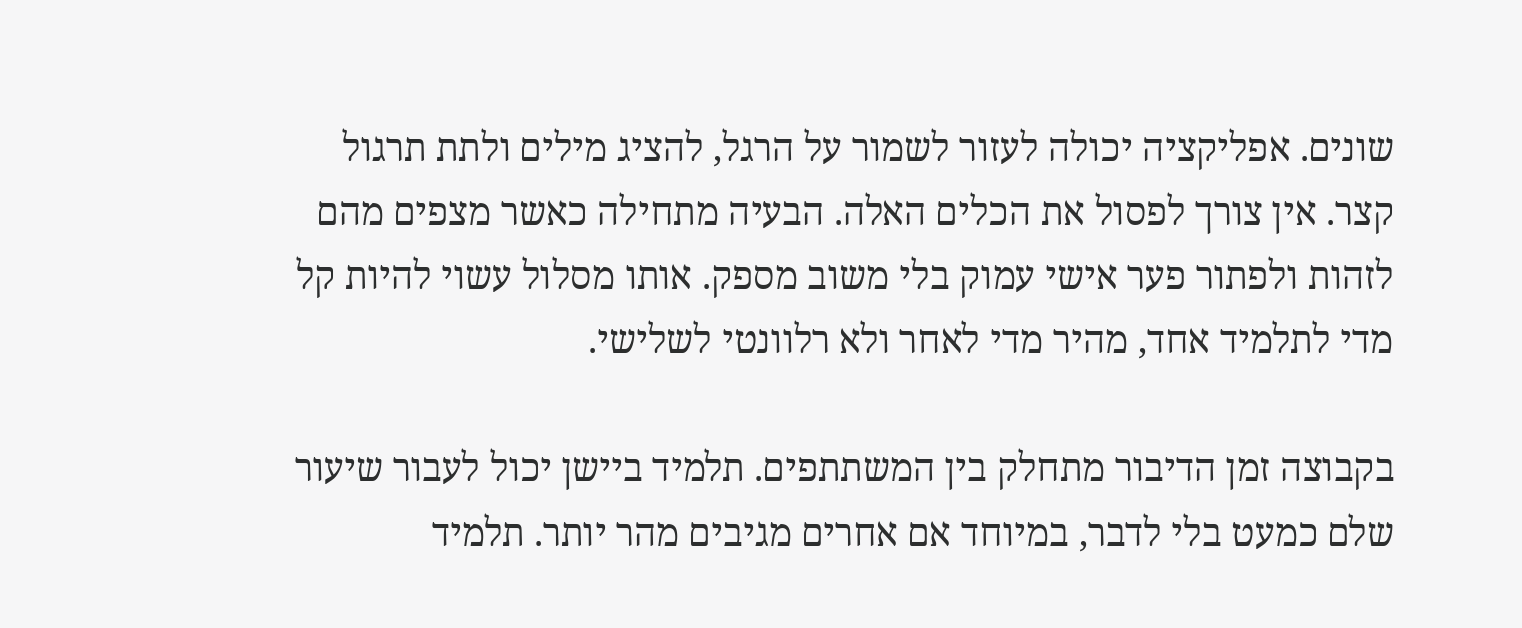שונים. אפליקציה יכולה לעזור לשמור על הרגל, להציג מילים ולתת תרגול קצר. אין צורך לפסול את הכלים האלה. הבעיה מתחילה כאשר מצפים מהם לזהות ולפתור פער אישי עמוק בלי משוב מספק. אותו מסלול עשוי להיות קל מדי לתלמיד אחד, מהיר מדי לאחר ולא רלוונטי לשלישי.

בקבוצה זמן הדיבור מתחלק בין המשתתפים. תלמיד ביישן יכול לעבור שיעור שלם כמעט בלי לדבר, במיוחד אם אחרים מגיבים מהר יותר. תלמיד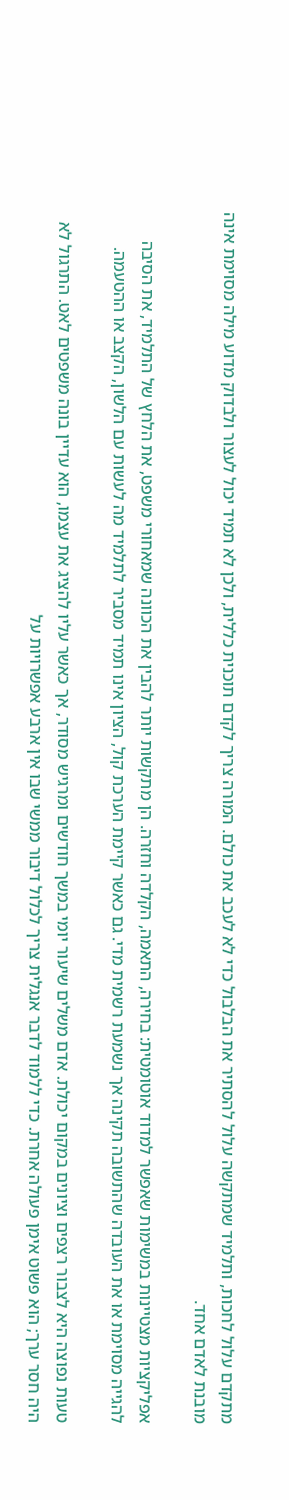מתקדם עלול לחכות, ותלמיד שמתקשה עלול להסתיר את הבלבול כדי לא לעכב את כולם. המורה צריך לקדם תוכנית כללית, ולכן לא תמיד יכול לעצור ולבדוק מדוע מילה מסוימת אינה מובנת לאדם אחד.

אפליקציות מצטיינות במשימות שאפשר למדוד אוטומטית: בחירה, התאמה, הקלדה וחזרה. הן מתקשות יותר להבין את הכוונה שמאחורי משפט, את הלחץ של התלמיד, את הסיבה להגייה מסוימת או את העובדה שהתשובה תקינה אך נשמעת רשמית מדי. גם כאשר קיימת הערכת קול, הציון אינו תמיד מסביר לתלמיד מה לעשות עם הלשון, הקצב או ההטעמה.

טעות נפוצה היא לצבור רצפים וציונים במקום יכולת. אדם משלים שיעור יומי במשך חודשים ומרגיש מסודר, אך כאשר עליו להציג את עצמו, הוא עדיין בונה משפטים לאט. התרגול לא היה חסר ערך; הוא פשוט אימן פעולה אחרת. כדי ללמוד לדבר אנגלית צריך לכלול דיבור ממשי שבו אין ארבע אפשרויות על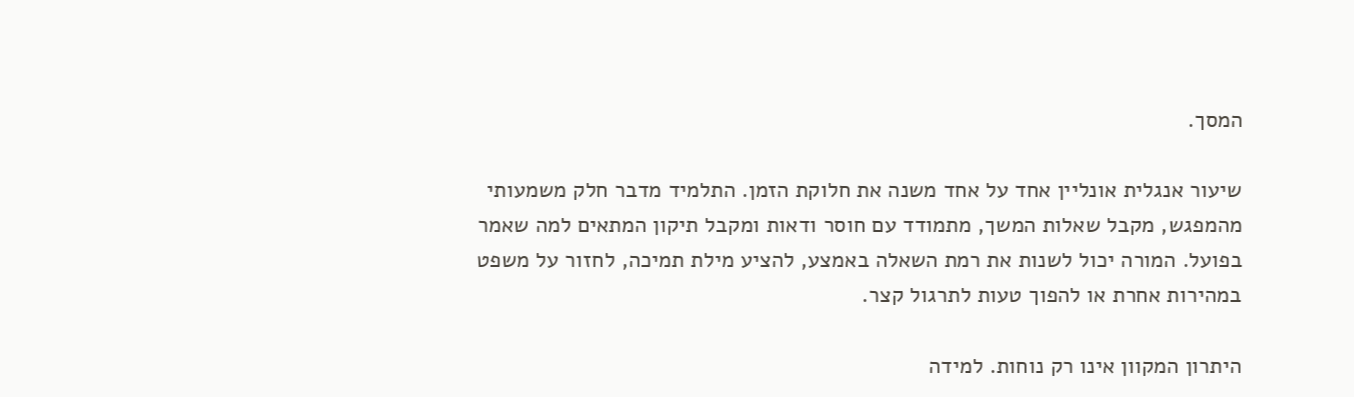המסך.

שיעור אנגלית אונליין אחד על אחד משנה את חלוקת הזמן. התלמיד מדבר חלק משמעותי מהמפגש, מקבל שאלות המשך, מתמודד עם חוסר ודאות ומקבל תיקון המתאים למה שאמר בפועל. המורה יכול לשנות את רמת השאלה באמצע, להציע מילת תמיכה, לחזור על משפט במהירות אחרת או להפוך טעות לתרגול קצר.

היתרון המקוון אינו רק נוחות. למידה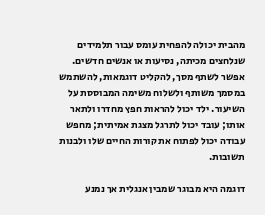מהבית יכולה להפחית עומס עבור תלמידים שנלחצים מכיתה, נסיעות או אנשים חדשים. אפשר לשתף מסך, להקליט דוגמאות, להשתמש במסמך משותף ולשלוח משימה המבוססת על השיעור. ילד יכול להראות חפץ מחדרו ולתאר אותו; עובד יכול לתרגל מצגת אמיתית; מחפש עבודה יכול לפתוח את קורות החיים שלו ולבנות תשובות.

דוגמה היא מבוגר שמבין אנגלית אך נמנע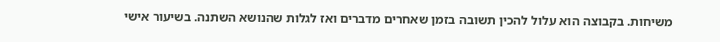משיחות. בקבוצה הוא עלול להכין תשובה בזמן שאחרים מדברים ואז לגלות שהנושא השתנה. בשיעור אישי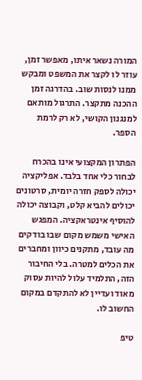המורה נשאר איתו, מאפשר זמן, עוזר לו לקצר את המשפט ומבקש ממנו לנסות שוב. בהדרגה זמן ההכנה מתקצר. התרגול מותאם למנגנון הקושי, לא רק לרמת הספר.

הפתרון המקצועי אינו בהכרח לבחור כלי אחד בלבד. אפליקציה יכולה לספק חזרה יומית, סרטונים יכולים להביא קלט, וקבוצה יכולה להוסיף אינטראקציה. המפגש האישי משמש מקום שבו בודקים מה עובד, מתקנים כיוון ומחברים את הכלים למטרה. בלי החיבור הזה, התלמיד עלול להיות עסוק מאוד ועדיין לא להתקדם במקום החשוב לו.

טיפ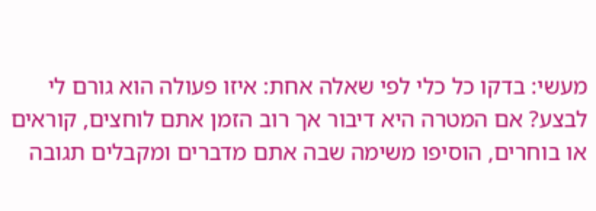מעשי: בדקו כל כלי לפי שאלה אחת: איזו פעולה הוא גורם לי לבצע? אם המטרה היא דיבור אך רוב הזמן אתם לוחצים, קוראים או בוחרים, הוסיפו משימה שבה אתם מדברים ומקבלים תגובה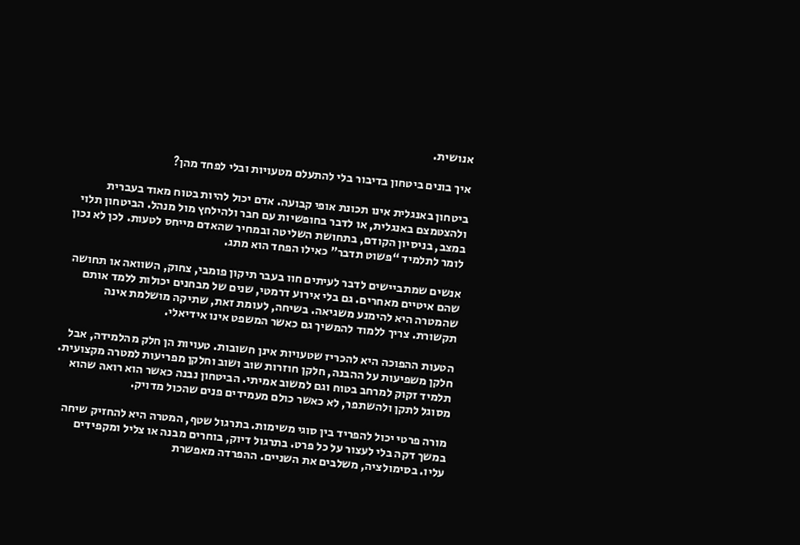אנושית.

איך בונים ביטחון בדיבור בלי להתעלם מטעויות ובלי לפחד מהן?

ביטחון באנגלית אינו תכונת אופי קבועה. אדם יכול להיות בטוח מאוד בעברית ולהצטמצם באנגלית, או לדבר בחופשיות עם חבר ולהילחץ מול מנהל. הביטחון תלוי במצב, בניסיון הקודם, בתחושת השליטה ובמחיר שהאדם מייחס לטעות. לכן לא נכון לומר לתלמיד “פשוט תדבר” כאילו הפחד הוא מתג.

אנשים שמתביישים לדבר לעיתים חוו בעבר תיקון פומבי, צחוק, השוואה או תחושה שהם איטיים מאחרים. גם בלי אירוע דרמטי, שנים של מבחנים יכולות ללמד אותם שהמטרה היא להימנע משגיאה. בשיחה, לעומת זאת, שתיקה מושלמת אינה תקשורת. צריך ללמוד להמשיך גם כאשר המשפט אינו אידיאלי.

הטעות ההפוכה היא להכריז שטעויות אינן חשובות. טעויות הן חלק מהלמידה, אבל חלקן משפיעות על ההבנה, חלקן חוזרות שוב ושוב וחלקן מפריעות למטרה מקצועית. תלמיד זקוק למרחב בטוח וגם למשוב אמיתי. הביטחון נבנה כאשר הוא רואה שהוא מסוגל לתקן ולהשתפר, לא כאשר כולם מעמידים פנים שהכול מדויק.

מורה פרטי יכול להפריד בין סוגי משימות. בתרגול שטף, המטרה היא להחזיק שיחה במשך דקה בלי לעצור על כל פרט. בתרגול דיוק, בוחרים מבנה או צליל ומקפידים עליו. בסימולציה, משלבים את השניים. ההפרדה מאפשרת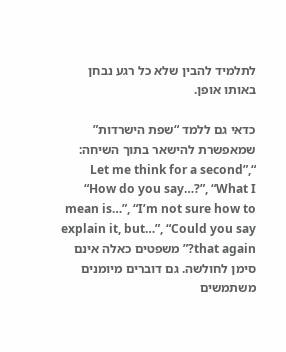לתלמיד להבין שלא כל רגע נבחן באותו אופן.

כדאי גם ללמד “שפת הישרדות” שמאפשרת להישאר בתוך השיחה: “Let me think for a second”, “How do you say…?”, “What I mean is…”, “I’m not sure how to explain it, but…”, “Could you say that again?” משפטים כאלה אינם סימן לחולשה. גם דוברים מיומנים משתמשים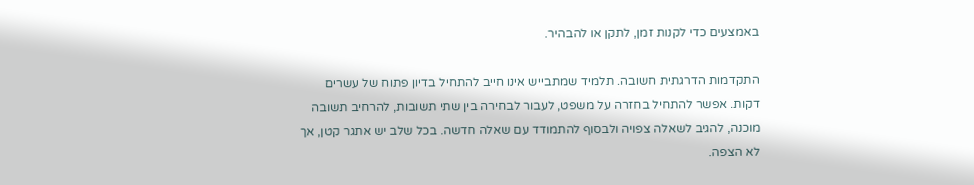באמצעים כדי לקנות זמן, לתקן או להבהיר.

התקדמות הדרגתית חשובה. תלמיד שמתבייש אינו חייב להתחיל בדיון פתוח של עשרים דקות. אפשר להתחיל בחזרה על משפט, לעבור לבחירה בין שתי תשובות, להרחיב תשובה מוכנה, להגיב לשאלה צפויה ולבסוף להתמודד עם שאלה חדשה. בכל שלב יש אתגר קטן, אך לא הצפה.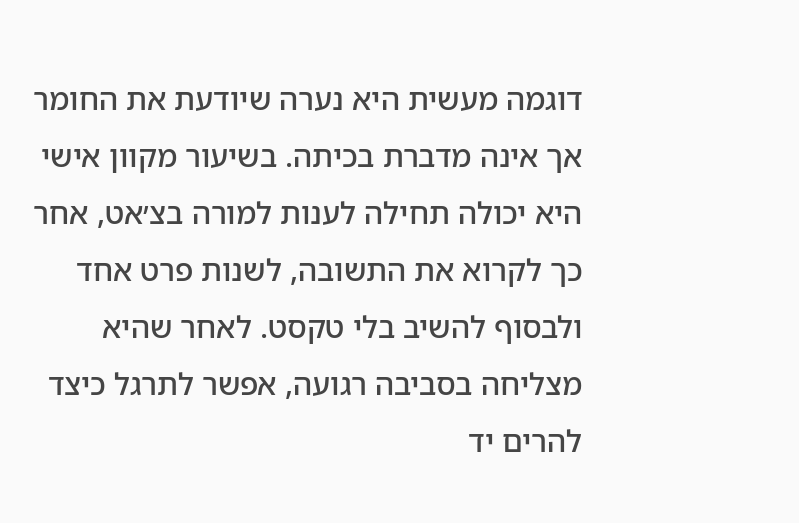דוגמה מעשית היא נערה שיודעת את החומר אך אינה מדברת בכיתה. בשיעור מקוון אישי היא יכולה תחילה לענות למורה בצ׳אט, אחר כך לקרוא את התשובה, לשנות פרט אחד ולבסוף להשיב בלי טקסט. לאחר שהיא מצליחה בסביבה רגועה, אפשר לתרגל כיצד להרים יד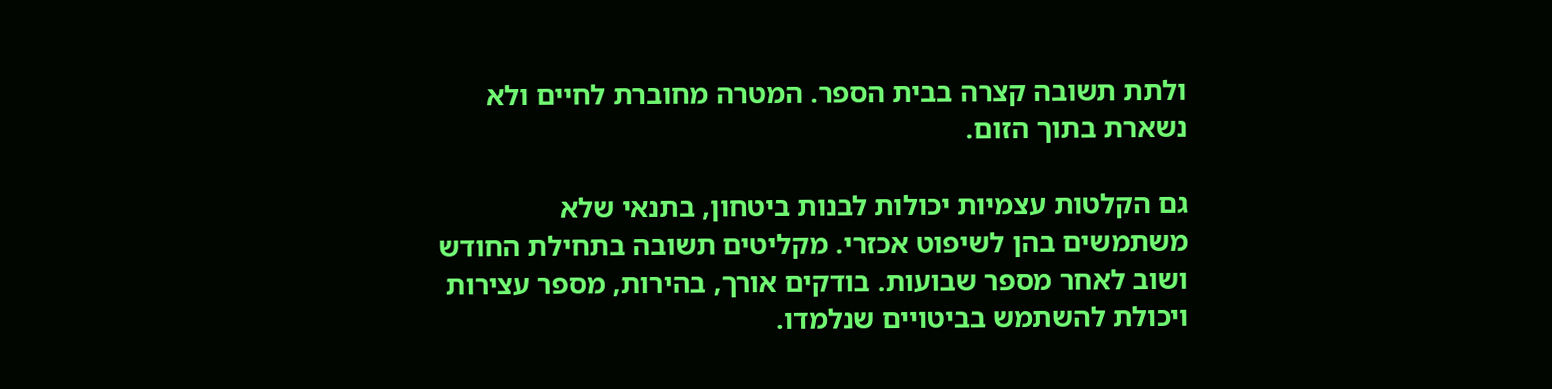ולתת תשובה קצרה בבית הספר. המטרה מחוברת לחיים ולא נשארת בתוך הזום.

גם הקלטות עצמיות יכולות לבנות ביטחון, בתנאי שלא משתמשים בהן לשיפוט אכזרי. מקליטים תשובה בתחילת החודש ושוב לאחר מספר שבועות. בודקים אורך, בהירות, מספר עצירות ויכולת להשתמש בביטויים שנלמדו.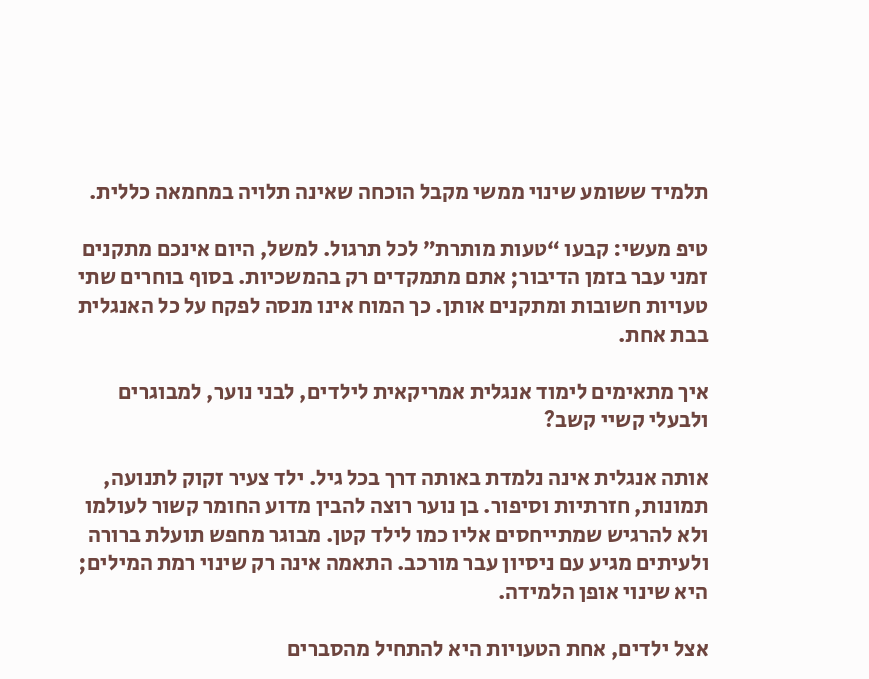תלמיד ששומע שינוי ממשי מקבל הוכחה שאינה תלויה במחמאה כללית.

טיפ מעשי: קבעו “טעות מותרת” לכל תרגול. למשל, היום אינכם מתקנים זמני עבר בזמן הדיבור; אתם מתמקדים רק בהמשכיות. בסוף בוחרים שתי טעויות חשובות ומתקנים אותן. כך המוח אינו מנסה לפקח על כל האנגלית בבת אחת.

איך מתאימים לימוד אנגלית אמריקאית לילדים, לבני נוער, למבוגרים ולבעלי קשיי קשב?

אותה אנגלית אינה נלמדת באותה דרך בכל גיל. ילד צעיר זקוק לתנועה, תמונות, חזרתיות וסיפור. בן נוער רוצה להבין מדוע החומר קשור לעולמו ולא להרגיש שמתייחסים אליו כמו לילד קטן. מבוגר מחפש תועלת ברורה ולעיתים מגיע עם ניסיון עבר מורכב. התאמה אינה רק שינוי רמת המילים; היא שינוי אופן הלמידה.

אצל ילדים, אחת הטעויות היא להתחיל מהסברים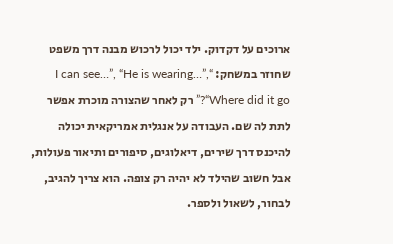ארוכים על דקדוק. ילד יכול לרכוש מבנה דרך משפט שחוזר במשחק: “I can see…”, “He is wearing…”, “Where did it go?” רק לאחר שהצורה מוכרת אפשר לתת לה שם. העבודה על אנגלית אמריקאית יכולה להיכנס דרך שירים, דיאלוגים, סיפורים ותיאור פעולות, אבל חשוב שהילד לא יהיה רק צופה. הוא צריך להגיב, לבחור, לשאול ולספר.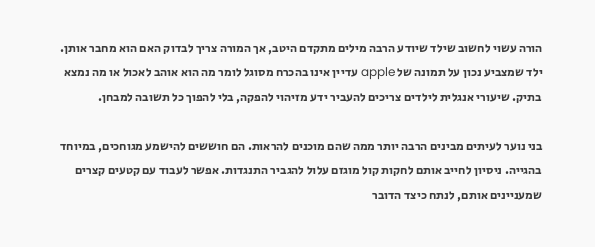הורה עשוי לחשוב שילד שיודע הרבה מילים מתקדם היטב, אך המורה צריך לבדוק האם הוא מחבר אותן. ילד שמצביע נכון על תמונה של apple עדיין אינו בהכרח מסוגל לומר מה הוא אוהב לאכול או מה נמצא בתיק. שיעורי אנגלית לילדים צריכים להעביר ידע מזיהוי להפקה, בלי להפוך כל תשובה למבחן.

בני נוער לעיתים מבינים הרבה יותר ממה שהם מוכנים להראות. הם חוששים להישמע מגוחכים, במיוחד בהגייה. ניסיון לחייב אותם לחקות קול מוגזם עלול להגביר התנגדות. אפשר לעבוד עם קטעים קצרים שמעניינים אותם, לנתח כיצד הדובר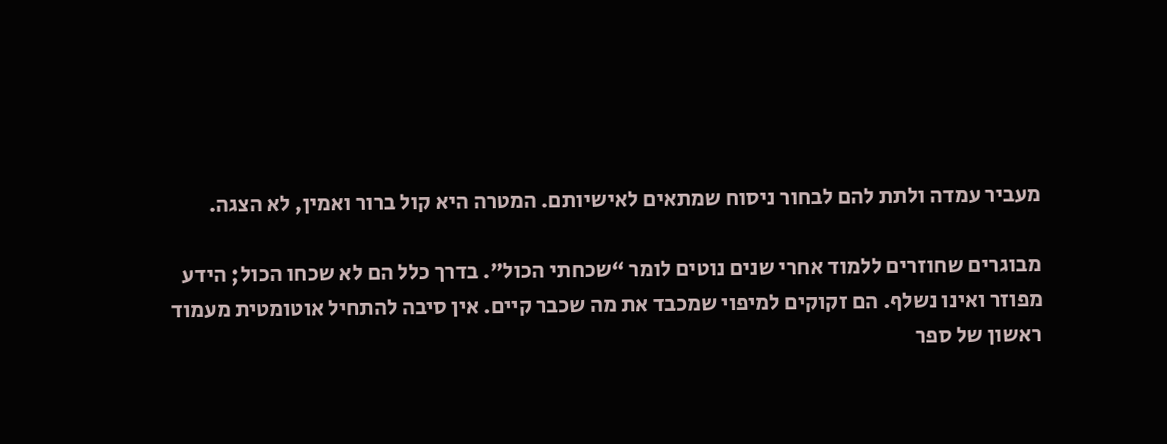מעביר עמדה ולתת להם לבחור ניסוח שמתאים לאישיותם. המטרה היא קול ברור ואמין, לא הצגה.

מבוגרים שחוזרים ללמוד אחרי שנים נוטים לומר “שכחתי הכול”. בדרך כלל הם לא שכחו הכול; הידע מפוזר ואינו נשלף. הם זקוקים למיפוי שמכבד את מה שכבר קיים. אין סיבה להתחיל אוטומטית מעמוד ראשון של ספר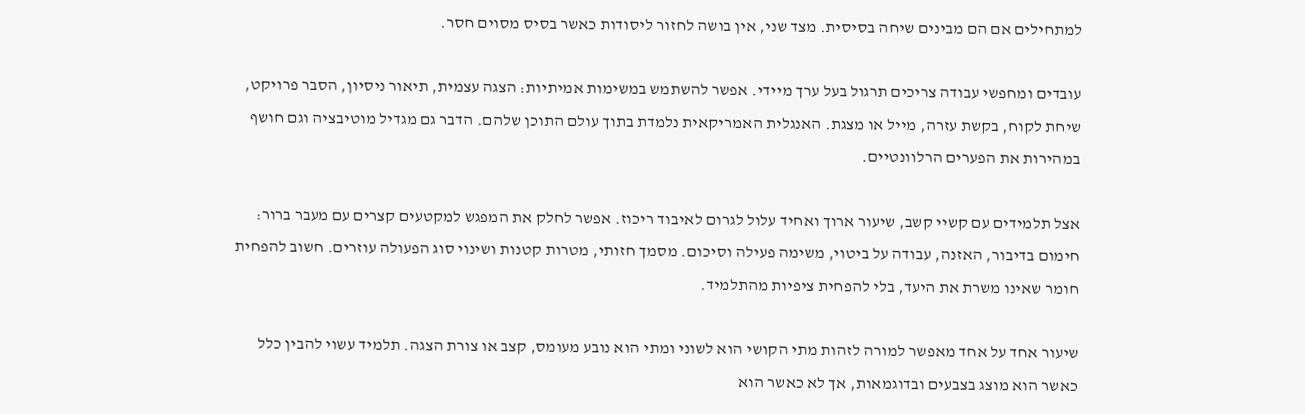למתחילים אם הם מבינים שיחה בסיסית. מצד שני, אין בושה לחזור ליסודות כאשר בסיס מסוים חסר.

עובדים ומחפשי עבודה צריכים תרגול בעל ערך מיידי. אפשר להשתמש במשימות אמיתיות: הצגה עצמית, תיאור ניסיון, הסבר פרויקט, שיחת לקוח, בקשת עזרה, מייל או מצגת. האנגלית האמריקאית נלמדת בתוך עולם התוכן שלהם. הדבר גם מגדיל מוטיבציה וגם חושף במהירות את הפערים הרלוונטיים.

אצל תלמידים עם קשיי קשב, שיעור ארוך ואחיד עלול לגרום לאיבוד ריכוז. אפשר לחלק את המפגש למקטעים קצרים עם מעבר ברור: חימום בדיבור, האזנה, עבודה על ביטוי, משימה פעילה וסיכום. מסמך חזותי, מטרות קטנות ושינוי סוג הפעולה עוזרים. חשוב להפחית חומר שאינו משרת את היעד, בלי להפחית ציפיות מהתלמיד.

שיעור אחד על אחד מאפשר למורה לזהות מתי הקושי הוא לשוני ומתי הוא נובע מעומס, קצב או צורת הצגה. תלמיד עשוי להבין כלל כאשר הוא מוצג בצבעים ובדוגמאות, אך לא כאשר הוא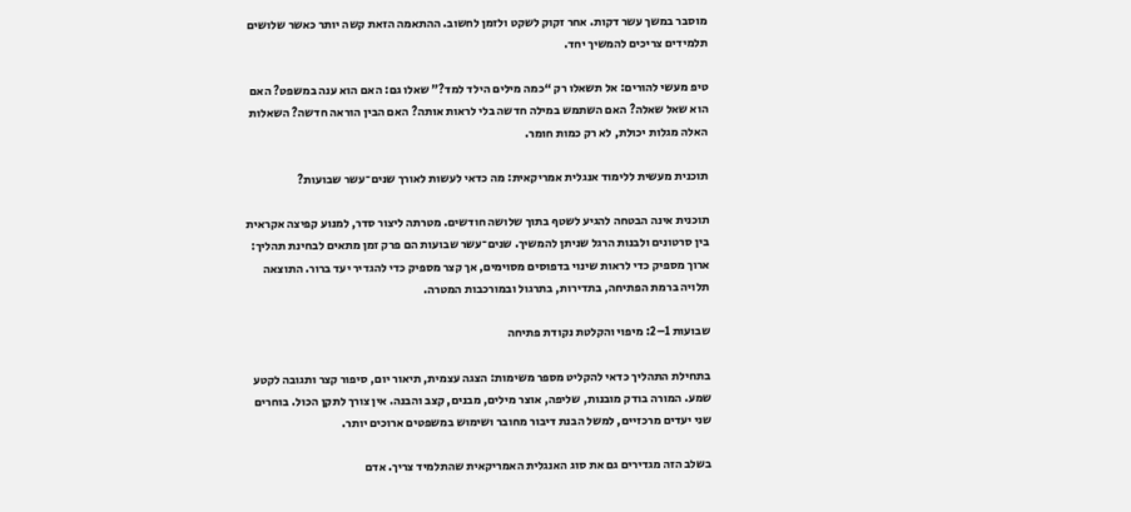מוסבר במשך עשר דקות. אחר זקוק לשקט ולזמן לחשוב. ההתאמה הזאת קשה יותר כאשר שלושים תלמידים צריכים להמשיך יחד.

טיפ מעשי להורים: אל תשאלו רק “כמה מילים הילד למד?” שאלו גם: האם הוא ענה במשפט? האם הוא שאל שאלה? האם השתמש במילה חדשה בלי לראות אותה? האם הבין הוראה חדשה? השאלות האלה מגלות יכולת, לא רק כמות חומר.

תוכנית מעשית ללימוד אנגלית אמריקאית: מה כדאי לעשות לאורך שנים־עשר שבועות?

תוכנית אינה הבטחה להגיע לשטף בתוך שלושה חודשים. מטרתה ליצור סדר, למנוע קפיצה אקראית בין סרטונים ולבנות הרגל שניתן להמשיך. שנים־עשר שבועות הם פרק זמן מתאים לבחינת תהליך: ארוך מספיק כדי לראות שינוי בדפוסים מסוימים, אך קצר מספיק כדי להגדיר יעד ברור. התוצאה תלויה ברמת הפתיחה, בתדירות, בתרגול ובמורכבות המטרה.

שבועות 1–2: מיפוי והקלטת נקודת פתיחה

בתחילת התהליך כדאי להקליט מספר משימות: הצגה עצמית, תיאור יום, סיפור קצר ותגובה לקטע שמע. המורה בודק מובנות, שליפה, אוצר מילים, מבנים, קצב והבנה. אין צורך לתקן הכול. בוחרים שני יעדים מרכזיים, למשל הבנת דיבור מחובר ושימוש במשפטים ארוכים יותר.

בשלב הזה מגדירים גם את סוג האנגלית האמריקאית שהתלמיד צריך. אדם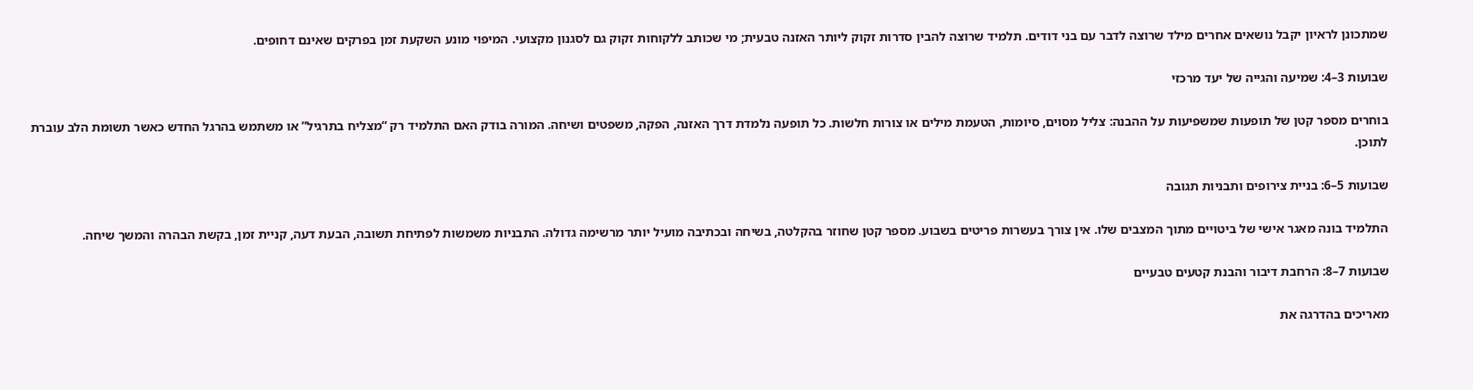שמתכונן לראיון יקבל נושאים אחרים מילד שרוצה לדבר עם בני דודים. תלמיד שרוצה להבין סדרות זקוק ליותר האזנה טבעית; מי שכותב ללקוחות זקוק גם לסגנון מקצועי. המיפוי מונע השקעת זמן בפרקים שאינם דחופים.

שבועות 3–4: שמיעה והגייה של יעד מרכזי

בוחרים מספר קטן של תופעות שמשפיעות על ההבנה: צליל מסוים, סיומות, הטעמת מילים או צורות חלשות. כל תופעה נלמדת דרך האזנה, הפקה, משפטים ושיחה. המורה בודק האם התלמיד רק “מצליח בתרגיל” או משתמש בהרגל החדש כאשר תשומת הלב עוברת לתוכן.

שבועות 5–6: בניית צירופים ותבניות תגובה

התלמיד בונה מאגר אישי של ביטויים מתוך המצבים שלו. אין צורך בעשרות פריטים בשבוע. מספר קטן שחוזר בהקלטה, בשיחה ובכתיבה מועיל יותר מרשימה גדולה. התבניות משמשות לפתיחת תשובה, הבעת דעה, קניית זמן, בקשת הבהרה והמשך שיחה.

שבועות 7–8: הרחבת דיבור והבנת קטעים טבעיים

מאריכים בהדרגה את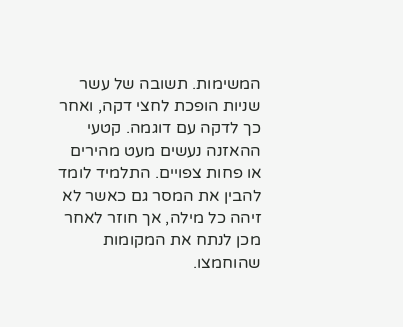המשימות. תשובה של עשר שניות הופכת לחצי דקה, ואחר כך לדקה עם דוגמה. קטעי ההאזנה נעשים מעט מהירים או פחות צפויים. התלמיד לומד להבין את המסר גם כאשר לא זיהה כל מילה, אך חוזר לאחר מכן לנתח את המקומות שהוחמצו.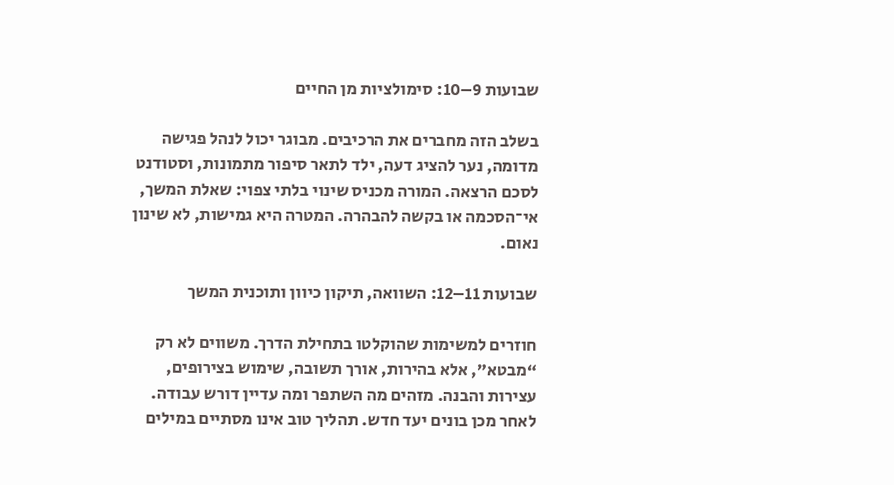שבועות 9–10: סימולציות מן החיים

בשלב הזה מחברים את הרכיבים. מבוגר יכול לנהל פגישה מדומה, נער להציג דעה, ילד לתאר סיפור מתמונות, וסטודנט לסכם הרצאה. המורה מכניס שינוי בלתי צפוי: שאלת המשך, אי־הסכמה או בקשה להבהרה. המטרה היא גמישות, לא שינון נאום.

שבועות 11–12: השוואה, תיקון כיוון ותוכנית המשך

חוזרים למשימות שהוקלטו בתחילת הדרך. משווים לא רק “מבטא”, אלא בהירות, אורך תשובה, שימוש בצירופים, עצירות והבנה. מזהים מה השתפר ומה עדיין דורש עבודה. לאחר מכן בונים יעד חדש. תהליך טוב אינו מסתיים במילים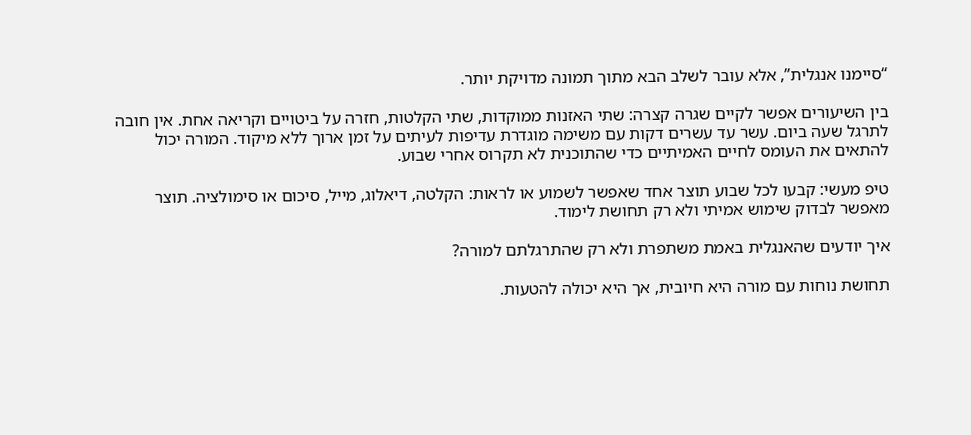“סיימנו אנגלית”, אלא עובר לשלב הבא מתוך תמונה מדויקת יותר.

בין השיעורים אפשר לקיים שגרה קצרה: שתי האזנות ממוקדות, שתי הקלטות, חזרה על ביטויים וקריאה אחת. אין חובה לתרגל שעה ביום. עשר עד עשרים דקות עם משימה מוגדרת עדיפות לעיתים על זמן ארוך ללא מיקוד. המורה יכול להתאים את העומס לחיים האמיתיים כדי שהתוכנית לא תקרוס אחרי שבוע.

טיפ מעשי: קבעו לכל שבוע תוצר אחד שאפשר לשמוע או לראות: הקלטה, דיאלוג, מייל, סיכום או סימולציה. תוצר מאפשר לבדוק שימוש אמיתי ולא רק תחושת לימוד.

איך יודעים שהאנגלית באמת משתפרת ולא רק שהתרגלתם למורה?

תחושת נוחות עם מורה היא חיובית, אך היא יכולה להטעות.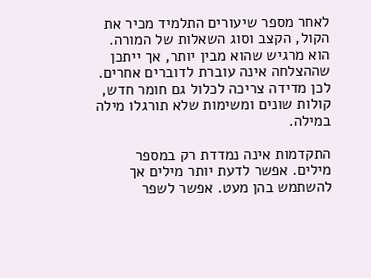לאחר מספר שיעורים התלמיד מכיר את הקול, הקצב וסוג השאלות של המורה. הוא מרגיש שהוא מבין יותר, אך ייתכן שההצלחה אינה עוברת לדוברים אחרים. לכן מדידה צריכה לכלול גם חומר חדש, קולות שונים ומשימות שלא תורגלו מילה במילה.

התקדמות אינה נמדדת רק במספר מילים. אפשר לדעת יותר מילים אך להשתמש בהן מעט. אפשר לשפר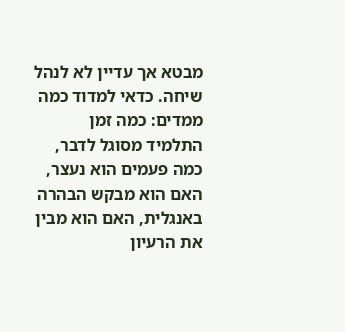מבטא אך עדיין לא לנהל שיחה. כדאי למדוד כמה ממדים: כמה זמן התלמיד מסוגל לדבר, כמה פעמים הוא נעצר, האם הוא מבקש הבהרה באנגלית, האם הוא מבין את הרעיון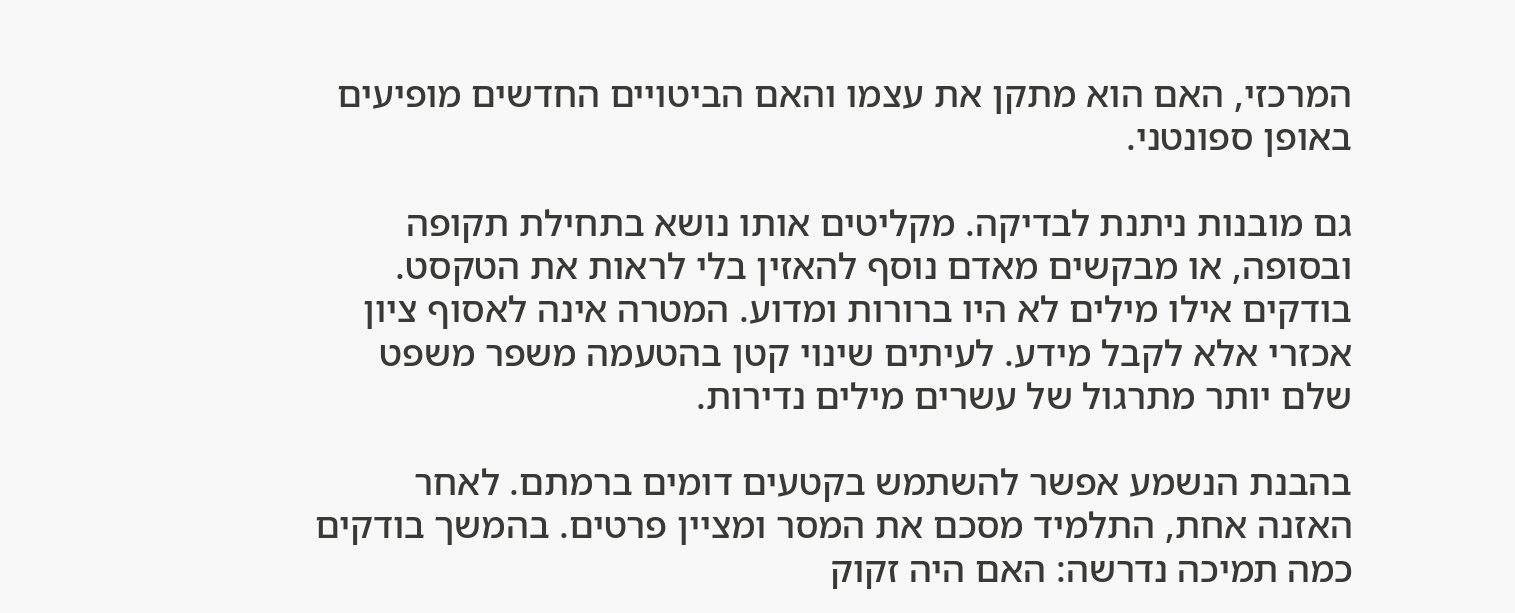המרכזי, האם הוא מתקן את עצמו והאם הביטויים החדשים מופיעים באופן ספונטני.

גם מובנות ניתנת לבדיקה. מקליטים אותו נושא בתחילת תקופה ובסופה, או מבקשים מאדם נוסף להאזין בלי לראות את הטקסט. בודקים אילו מילים לא היו ברורות ומדוע. המטרה אינה לאסוף ציון אכזרי אלא לקבל מידע. לעיתים שינוי קטן בהטעמה משפר משפט שלם יותר מתרגול של עשרים מילים נדירות.

בהבנת הנשמע אפשר להשתמש בקטעים דומים ברמתם. לאחר האזנה אחת, התלמיד מסכם את המסר ומציין פרטים. בהמשך בודקים כמה תמיכה נדרשה: האם היה זקוק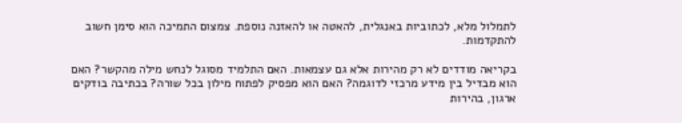לתמלול מלא, לכתוביות באנגלית, להאטה או להאזנה נוספת. צמצום התמיכה הוא סימן חשוב להתקדמות.

בקריאה מודדים לא רק מהירות אלא גם עצמאות. האם התלמיד מסוגל לנחש מילה מהקשר? האם הוא מבדיל בין מידע מרכזי לדוגמה? האם הוא מפסיק לפתוח מילון בכל שורה? בכתיבה בודקים ארגון, בהירות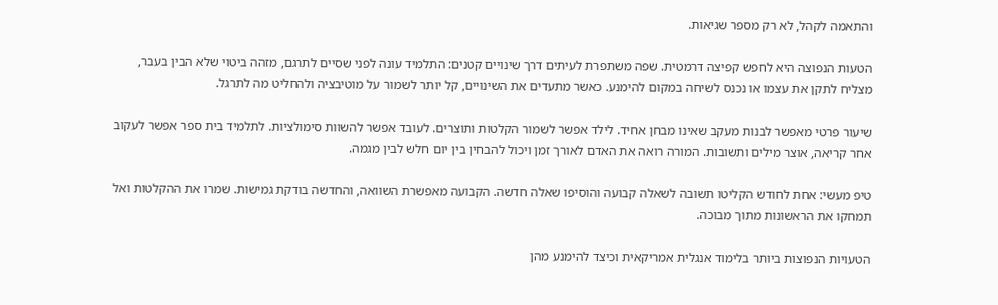והתאמה לקהל, לא רק מספר שגיאות.

הטעות הנפוצה היא לחפש קפיצה דרמטית. שפה משתפרת לעיתים דרך שינויים קטנים: התלמיד עונה לפני שסיים לתרגם, מזהה ביטוי שלא הבין בעבר, מצליח לתקן את עצמו או נכנס לשיחה במקום להימנע. כאשר מתעדים את השינויים, קל יותר לשמור על מוטיבציה ולהחליט מה לתרגל.

שיעור פרטי מאפשר לבנות מעקב שאינו מבחן אחיד. לילד אפשר לשמור הקלטות ותוצרים. לעובד אפשר להשוות סימולציות. לתלמיד בית ספר אפשר לעקוב אחר קריאה, אוצר מילים ותשובות. המורה רואה את האדם לאורך זמן ויכול להבחין בין יום חלש לבין מגמה.

טיפ מעשי: אחת לחודש הקליטו תשובה לשאלה קבועה והוסיפו שאלה חדשה. הקבועה מאפשרת השוואה, והחדשה בודקת גמישות. שמרו את ההקלטות ואל תמחקו את הראשונות מתוך מבוכה.

הטעויות הנפוצות ביותר בלימוד אנגלית אמריקאית וכיצד להימנע מהן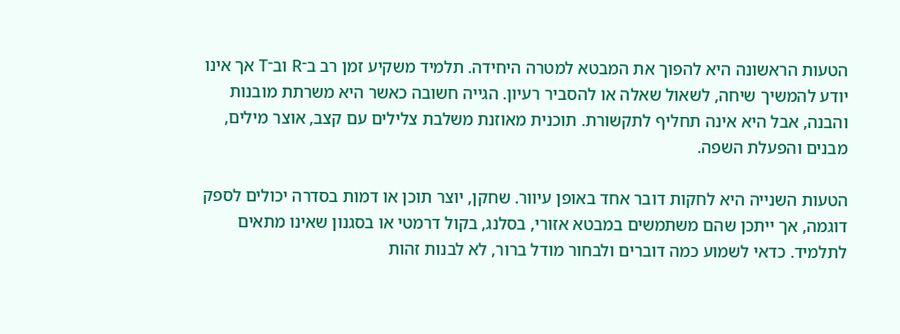הטעות הראשונה היא להפוך את המבטא למטרה היחידה. תלמיד משקיע זמן רב ב־R וב־T אך אינו יודע להמשיך שיחה, לשאול שאלה או להסביר רעיון. הגייה חשובה כאשר היא משרתת מובנות והבנה, אבל היא אינה תחליף לתקשורת. תוכנית מאוזנת משלבת צלילים עם קצב, אוצר מילים, מבנים והפעלת השפה.

הטעות השנייה היא לחקות דובר אחד באופן עיוור. שחקן, יוצר תוכן או דמות בסדרה יכולים לספק דוגמה, אך ייתכן שהם משתמשים במבטא אזורי, בסלנג, בקול דרמטי או בסגנון שאינו מתאים לתלמיד. כדאי לשמוע כמה דוברים ולבחור מודל ברור, לא לבנות זהות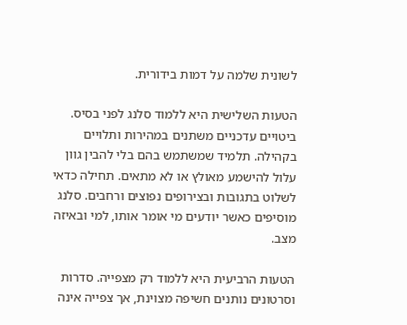לשונית שלמה על דמות בידורית.

הטעות השלישית היא ללמוד סלנג לפני בסיס. ביטויים עדכניים משתנים במהירות ותלויים בקהילה. תלמיד שמשתמש בהם בלי להבין גוון עלול להישמע מאולץ או לא מתאים. תחילה כדאי לשלוט בתגובות ובצירופים נפוצים ורחבים. סלנג מוסיפים כאשר יודעים מי אומר אותו, למי ובאיזה מצב.

הטעות הרביעית היא ללמוד רק מצפייה. סדרות וסרטונים נותנים חשיפה מצוינת, אך צפייה אינה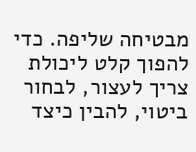מבטיחה שליפה. כדי להפוך קלט ליכולת צריך לעצור, לבחור ביטוי, להבין כיצד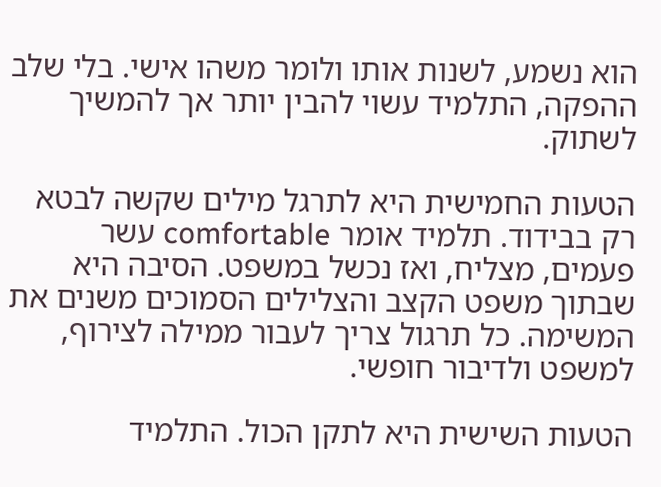הוא נשמע, לשנות אותו ולומר משהו אישי. בלי שלב ההפקה, התלמיד עשוי להבין יותר אך להמשיך לשתוק.

הטעות החמישית היא לתרגל מילים שקשה לבטא רק בבידוד. תלמיד אומר comfortable עשר פעמים, מצליח, ואז נכשל במשפט. הסיבה היא שבתוך משפט הקצב והצלילים הסמוכים משנים את המשימה. כל תרגול צריך לעבור ממילה לצירוף, למשפט ולדיבור חופשי.

הטעות השישית היא לתקן הכול. התלמיד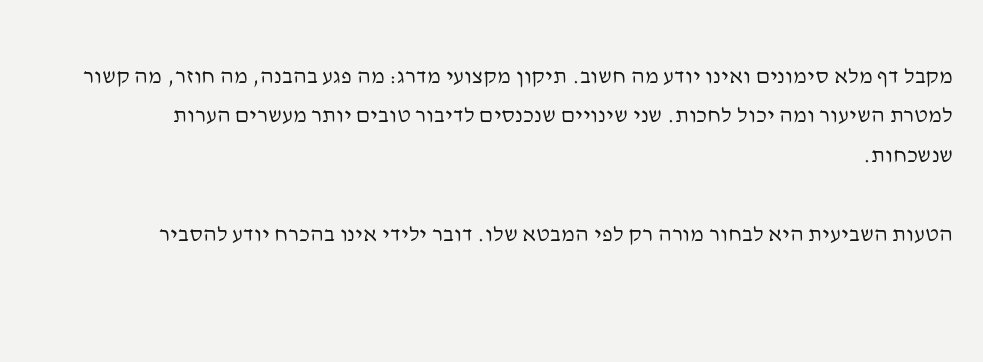מקבל דף מלא סימונים ואינו יודע מה חשוב. תיקון מקצועי מדרג: מה פגע בהבנה, מה חוזר, מה קשור למטרת השיעור ומה יכול לחכות. שני שינויים שנכנסים לדיבור טובים יותר מעשרים הערות שנשכחות.

הטעות השביעית היא לבחור מורה רק לפי המבטא שלו. דובר ילידי אינו בהכרח יודע להסביר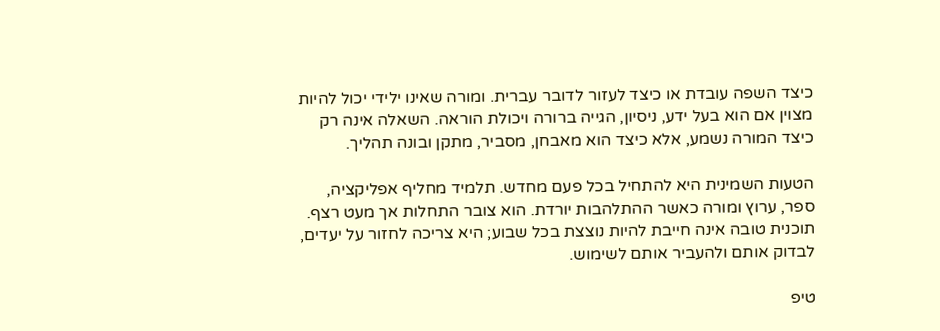כיצד השפה עובדת או כיצד לעזור לדובר עברית. ומורה שאינו ילידי יכול להיות מצוין אם הוא בעל ידע, ניסיון, הגייה ברורה ויכולת הוראה. השאלה אינה רק כיצד המורה נשמע, אלא כיצד הוא מאבחן, מסביר, מתקן ובונה תהליך.

הטעות השמינית היא להתחיל בכל פעם מחדש. תלמיד מחליף אפליקציה, ספר, ערוץ ומורה כאשר ההתלהבות יורדת. הוא צובר התחלות אך מעט רצף. תוכנית טובה אינה חייבת להיות נוצצת בכל שבוע; היא צריכה לחזור על יעדים, לבדוק אותם ולהעביר אותם לשימוש.

טיפ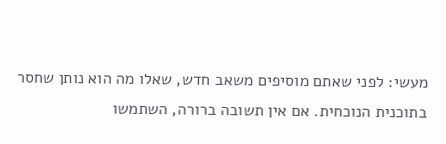מעשי: לפני שאתם מוסיפים משאב חדש, שאלו מה הוא נותן שחסר בתוכנית הנוכחית. אם אין תשובה ברורה, השתמשו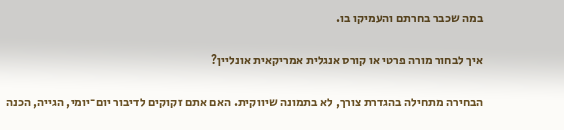במה שכבר בחרתם והעמיקו בו.

איך לבחור מורה פרטי או קורס אנגלית אמריקאית אונליין?

הבחירה מתחילה בהגדרת צורך, לא בתמונה שיווקית. האם אתם זקוקים לדיבור יום־יומי, הגייה, הכנה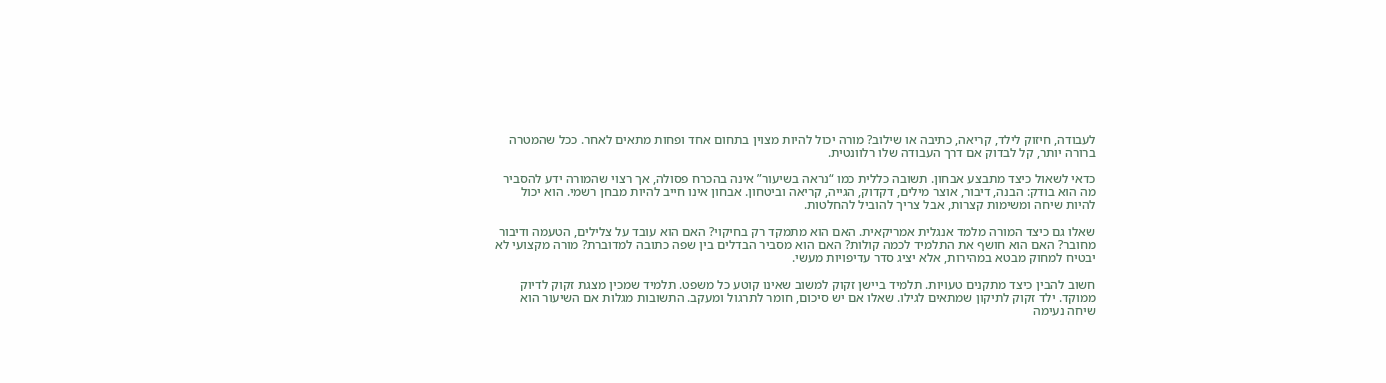לעבודה, חיזוק לילד, קריאה, כתיבה או שילוב? מורה יכול להיות מצוין בתחום אחד ופחות מתאים לאחר. ככל שהמטרה ברורה יותר, קל לבדוק אם דרך העבודה שלו רלוונטית.

כדאי לשאול כיצד מתבצע אבחון. תשובה כללית כמו “נראה בשיעור” אינה בהכרח פסולה, אך רצוי שהמורה ידע להסביר מה הוא בודק: הבנה, דיבור, אוצר מילים, דקדוק, הגייה, קריאה וביטחון. אבחון אינו חייב להיות מבחן רשמי. הוא יכול להיות שיחה ומשימות קצרות, אבל צריך להוביל להחלטות.

שאלו גם כיצד המורה מלמד אנגלית אמריקאית. האם הוא מתמקד רק בחיקוי? האם הוא עובד על צלילים, הטעמה ודיבור מחובר? האם הוא חושף את התלמיד לכמה קולות? האם הוא מסביר הבדלים בין שפה כתובה למדוברת? מורה מקצועי לא יבטיח למחוק מבטא במהירות, אלא יציג סדר עדיפויות מעשי.

חשוב להבין כיצד מתקנים טעויות. תלמיד ביישן זקוק למשוב שאינו קוטע כל משפט. תלמיד שמכין מצגת זקוק לדיוק ממוקד. ילד זקוק לתיקון שמתאים לגילו. שאלו אם יש סיכום, חומר לתרגול ומעקב. התשובות מגלות אם השיעור הוא שיחה נעימה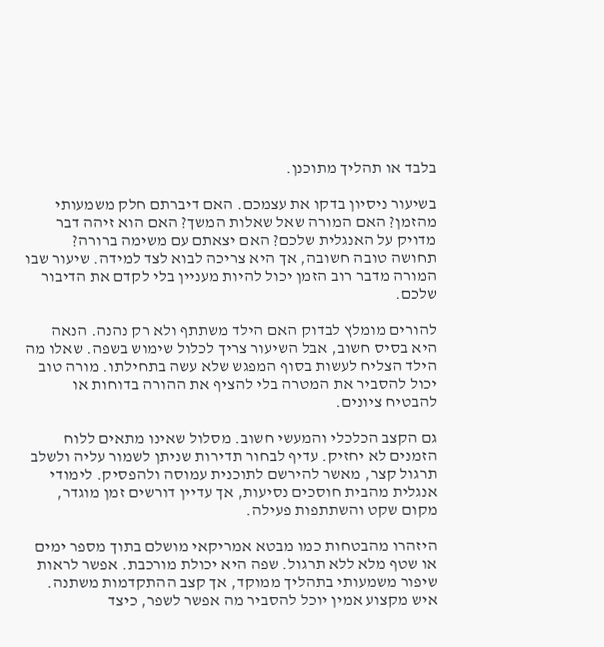בלבד או תהליך מתוכנן.

בשיעור ניסיון בדקו את עצמכם. האם דיברתם חלק משמעותי מהזמן? האם המורה שאל שאלות המשך? האם הוא זיהה דבר מדויק על האנגלית שלכם? האם יצאתם עם משימה ברורה? תחושה טובה חשובה, אך היא צריכה לבוא לצד למידה. שיעור שבו המורה מדבר רוב הזמן יכול להיות מעניין בלי לקדם את הדיבור שלכם.

להורים מומלץ לבדוק האם הילד משתתף ולא רק נהנה. הנאה היא בסיס חשוב, אבל השיעור צריך לכלול שימוש בשפה. שאלו מה הילד הצליח לעשות בסוף המפגש שלא עשה בתחילתו. מורה טוב יכול להסביר את המטרה בלי להציף את ההורה בדוחות או להבטיח ציונים.

גם הקצב הכלכלי והמעשי חשוב. מסלול שאינו מתאים ללוח הזמנים לא יחזיק. עדיף לבחור תדירות שניתן לשמור עליה ולשלב תרגול קצר, מאשר להירשם לתוכנית עמוסה ולהפסיק. לימודי אנגלית מהבית חוסכים נסיעות, אך עדיין דורשים זמן מוגדר, מקום שקט והשתתפות פעילה.

היזהרו מהבטחות כמו מבטא אמריקאי מושלם בתוך מספר ימים או שטף מלא ללא תרגול. שפה היא יכולת מורכבת. אפשר לראות שיפור משמעותי בתהליך ממוקד, אך קצב ההתקדמות משתנה. איש מקצוע אמין יוכל להסביר מה אפשר לשפר, כיצד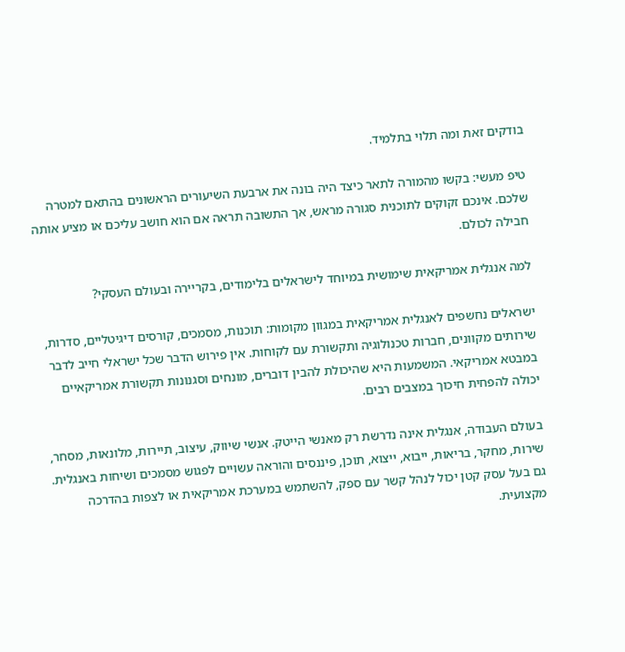בודקים זאת ומה תלוי בתלמיד.

טיפ מעשי: בקשו מהמורה לתאר כיצד היה בונה את ארבעת השיעורים הראשונים בהתאם למטרה שלכם. אינכם זקוקים לתוכנית סגורה מראש, אך התשובה תראה אם הוא חושב עליכם או מציע אותה חבילה לכולם.

למה אנגלית אמריקאית שימושית במיוחד לישראלים בלימודים, בקריירה ובעולם העסקי?

ישראלים נחשפים לאנגלית אמריקאית במגוון מקומות: תוכנות, מסמכים, קורסים דיגיטליים, סדרות, שירותים מקוונים, חברות טכנולוגיה ותקשורת עם לקוחות. אין פירוש הדבר שכל ישראלי חייב לדבר במבטא אמריקאי. המשמעות היא שהיכולת להבין דוברים, מונחים וסגנונות תקשורת אמריקאיים יכולה להפחית חיכוך במצבים רבים.

בעולם העבודה, אנגלית אינה נדרשת רק מאנשי הייטק. אנשי שיווק, עיצוב, תיירות, מלונאות, מסחר, שירות, מחקר, בריאות, ייבוא, ייצוא, תוכן, פיננסים והוראה עשויים לפגוש מסמכים ושיחות באנגלית. גם בעל עסק קטן יכול לנהל קשר עם ספק, להשתמש במערכת אמריקאית או לצפות בהדרכה מקצועית.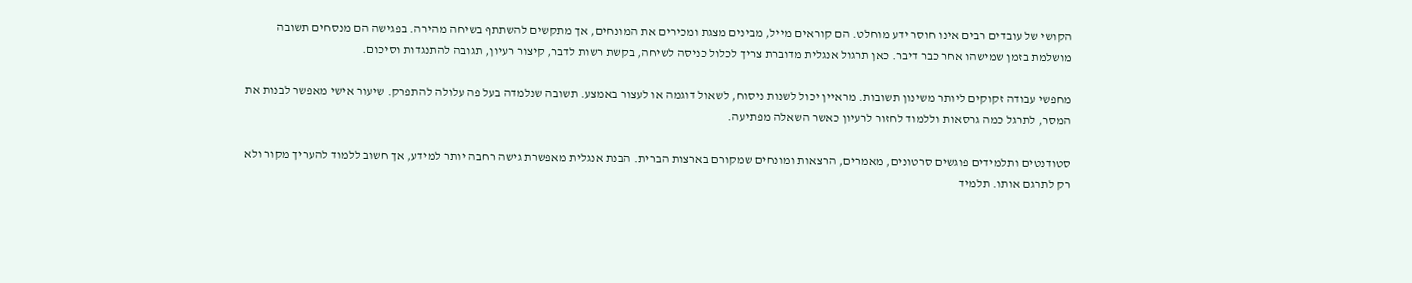הקושי של עובדים רבים אינו חוסר ידע מוחלט. הם קוראים מייל, מבינים מצגת ומכירים את המונחים, אך מתקשים להשתתף בשיחה מהירה. בפגישה הם מנסחים תשובה מושלמת בזמן שמישהו אחר כבר דיבר. כאן תרגול אנגלית מדוברת צריך לכלול כניסה לשיחה, בקשת רשות לדבר, קיצור רעיון, תגובה להתנגדות וסיכום.

מחפשי עבודה זקוקים ליותר משינון תשובות. מראיין יכול לשנות ניסוח, לשאול דוגמה או לעצור באמצע. תשובה שנלמדה בעל פה עלולה להתפרק. שיעור אישי מאפשר לבנות את המסר, לתרגל כמה גרסאות וללמוד לחזור לרעיון כאשר השאלה מפתיעה.

סטודנטים ותלמידים פוגשים סרטונים, מאמרים, הרצאות ומונחים שמקורם בארצות הברית. הבנת אנגלית מאפשרת גישה רחבה יותר למידע, אך חשוב ללמוד להעריך מקור ולא רק לתרגם אותו. תלמיד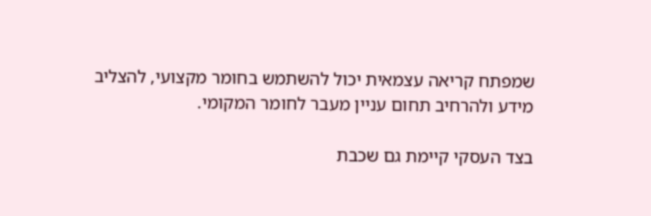שמפתח קריאה עצמאית יכול להשתמש בחומר מקצועי, להצליב מידע ולהרחיב תחום עניין מעבר לחומר המקומי.

בצד העסקי קיימת גם שכבת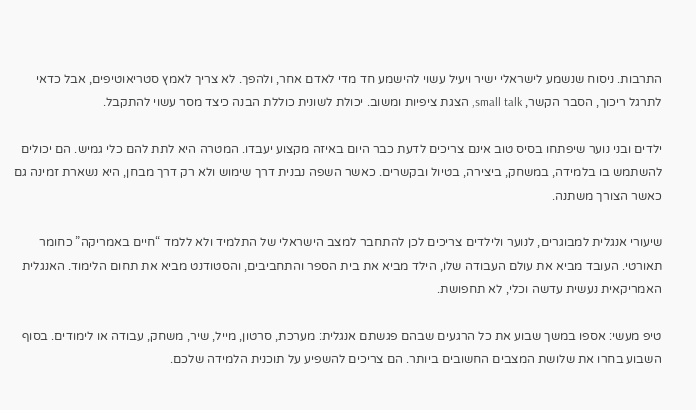התרבות. ניסוח שנשמע לישראלי ישיר ויעיל עשוי להישמע חד מדי לאדם אחר, ולהפך. לא צריך לאמץ סטריאוטיפים, אבל כדאי לתרגל ריכוך, הסבר הקשר, small talk, הצגת ציפיות ומשוב. יכולת לשונית כוללת הבנה כיצד מסר עשוי להתקבל.

ילדים ובני נוער שיפתחו בסיס טוב אינם צריכים לדעת כבר היום באיזה מקצוע יעבדו. המטרה היא לתת להם כלי גמיש. הם יכולים להשתמש בו בלמידה, במשחק, ביצירה, בטיול ובקשרים. כאשר השפה נבנית דרך שימוש ולא רק דרך מבחן, היא נשארת זמינה גם כאשר הצורך משתנה.

שיעורי אנגלית למבוגרים, לנוער ולילדים צריכים לכן להתחבר למצב הישראלי של התלמיד ולא ללמד “חיים באמריקה” כחומר תאורטי. העובד מביא את עולם העבודה שלו, הילד מביא את בית הספר והתחביבים, והסטודנט מביא את תחום הלימוד. האנגלית האמריקאית נעשית עדשה וכלי, לא תחפושת.

טיפ מעשי: אספו במשך שבוע את כל הרגעים שבהם פגשתם אנגלית: מערכת, סרטון, מייל, שיר, משחק, עבודה או לימודים. בסוף השבוע בחרו את שלושת המצבים החשובים ביותר. הם צריכים להשפיע על תוכנית הלמידה שלכם.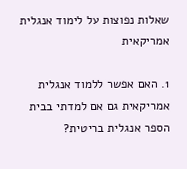שאלות נפוצות על לימוד אנגלית אמריקאית

1. האם אפשר ללמוד אנגלית אמריקאית גם אם למדתי בבית הספר אנגלית בריטית?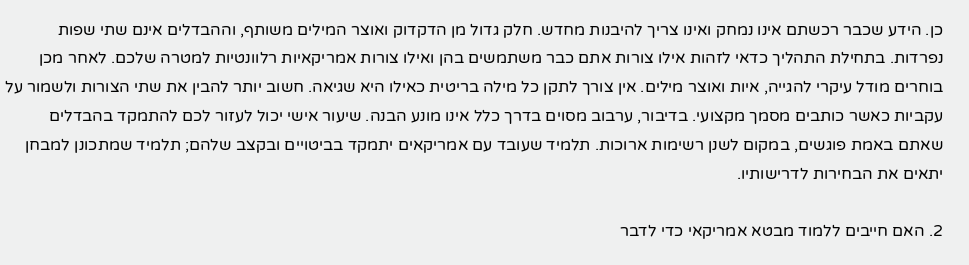כן. הידע שכבר רכשתם אינו נמחק ואינו צריך להיבנות מחדש. חלק גדול מן הדקדוק ואוצר המילים משותף, וההבדלים אינם שתי שפות נפרדות. בתחילת התהליך כדאי לזהות אילו צורות אתם כבר משתמשים בהן ואילו צורות אמריקאיות רלוונטיות למטרה שלכם. לאחר מכן בוחרים מודל עיקרי להגייה, איות ואוצר מילים. אין צורך לתקן כל מילה בריטית כאילו היא שגיאה. חשוב יותר להבין את שתי הצורות ולשמור על עקביות כאשר כותבים מסמך מקצועי. בדיבור, ערבוב מסוים בדרך כלל אינו מונע הבנה. שיעור אישי יכול לעזור לכם להתמקד בהבדלים שאתם באמת פוגשים, במקום לשנן רשימות ארוכות. תלמיד שעובד עם אמריקאים יתמקד בביטויים ובקצב שלהם; תלמיד שמתכונן למבחן יתאים את הבחירות לדרישותיו.

2. האם חייבים ללמוד מבטא אמריקאי כדי לדבר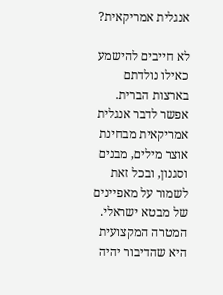אנגלית אמריקאית?

לא חייבים להישמע כאילו נולדתם בארצות הברית. אפשר לדבר אנגלית אמריקאית מבחינת אוצר מילים, מבנים וסגנון, ובכל זאת לשמור על מאפיינים של מבטא ישראלי. המטרה המקצועית היא שהדיבור יהיה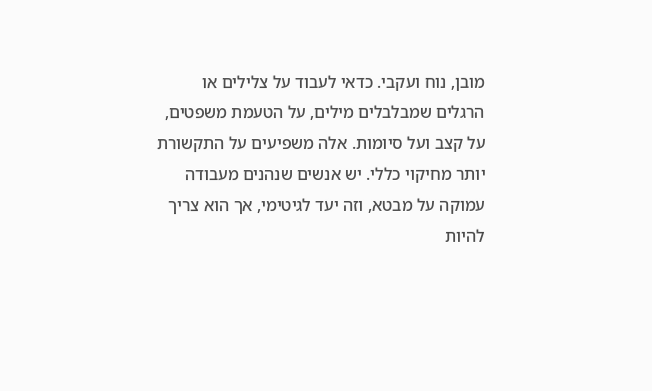מובן, נוח ועקבי. כדאי לעבוד על צלילים או הרגלים שמבלבלים מילים, על הטעמת משפטים, על קצב ועל סיומות. אלה משפיעים על התקשורת יותר מחיקוי כללי. יש אנשים שנהנים מעבודה עמוקה על מבטא, וזה יעד לגיטימי, אך הוא צריך להיות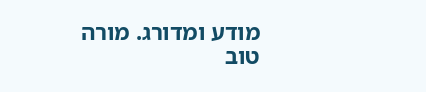מודע ומדורג. מורה טוב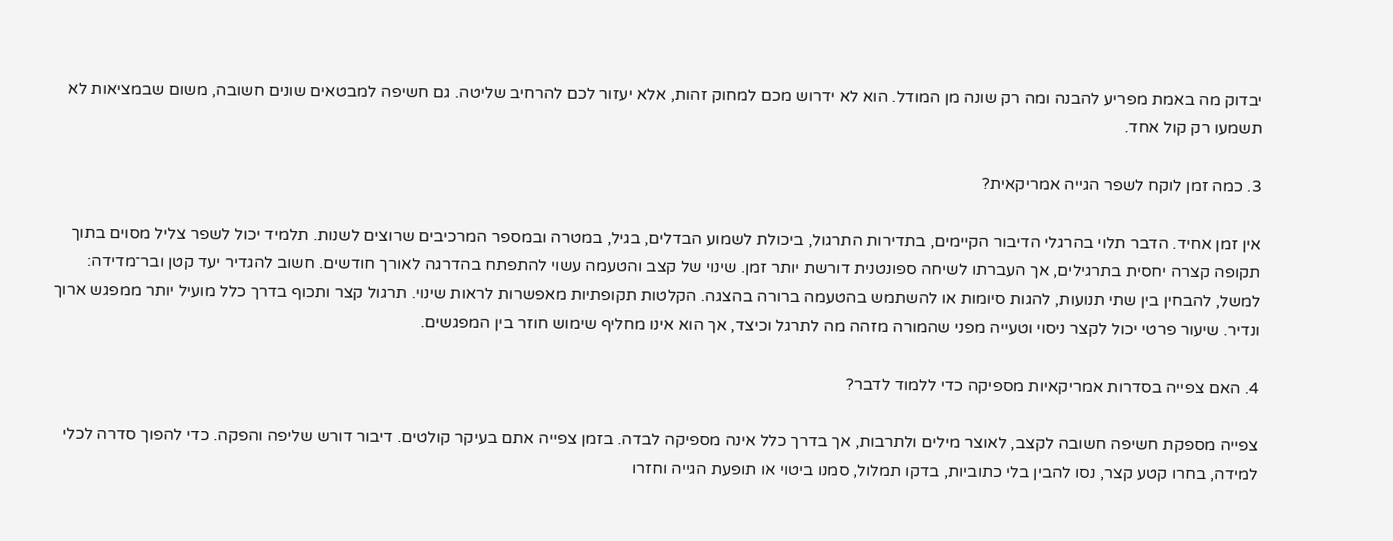יבדוק מה באמת מפריע להבנה ומה רק שונה מן המודל. הוא לא ידרוש מכם למחוק זהות, אלא יעזור לכם להרחיב שליטה. גם חשיפה למבטאים שונים חשובה, משום שבמציאות לא תשמעו רק קול אחד.

3. כמה זמן לוקח לשפר הגייה אמריקאית?

אין זמן אחיד. הדבר תלוי בהרגלי הדיבור הקיימים, בתדירות התרגול, ביכולת לשמוע הבדלים, בגיל, במטרה ובמספר המרכיבים שרוצים לשנות. תלמיד יכול לשפר צליל מסוים בתוך תקופה קצרה יחסית בתרגילים, אך העברתו לשיחה ספונטנית דורשת יותר זמן. שינוי של קצב והטעמה עשוי להתפתח בהדרגה לאורך חודשים. חשוב להגדיר יעד קטן ובר־מדידה: למשל, להבחין בין שתי תנועות, להגות סיומות או להשתמש בהטעמה ברורה בהצגה. הקלטות תקופתיות מאפשרות לראות שינוי. תרגול קצר ותכוף בדרך כלל מועיל יותר ממפגש ארוך ונדיר. שיעור פרטי יכול לקצר ניסוי וטעייה מפני שהמורה מזהה מה לתרגל וכיצד, אך הוא אינו מחליף שימוש חוזר בין המפגשים.

4. האם צפייה בסדרות אמריקאיות מספיקה כדי ללמוד לדבר?

צפייה מספקת חשיפה חשובה לקצב, לאוצר מילים ולתרבות, אך בדרך כלל אינה מספיקה לבדה. בזמן צפייה אתם בעיקר קולטים. דיבור דורש שליפה והפקה. כדי להפוך סדרה לכלי למידה, בחרו קטע קצר, נסו להבין בלי כתוביות, בדקו תמלול, סמנו ביטוי או תופעת הגייה וחזרו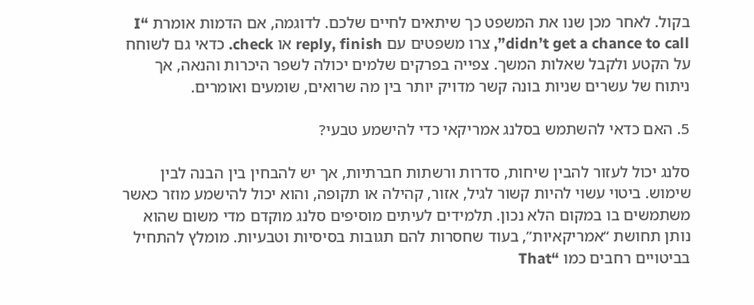בקול. לאחר מכן שנו את המשפט כך שיתאים לחיים שלכם. לדוגמה, אם הדמות אומרת “I didn’t get a chance to call”, צרו משפטים עם reply, finish או check. כדאי גם לשוחח על הקטע ולקבל שאלות המשך. צפייה בפרקים שלמים יכולה לשפר היכרות והנאה, אך ניתוח של עשרים שניות בונה קשר מדויק יותר בין מה שרואים, שומעים ואומרים.

5. האם כדאי להשתמש בסלנג אמריקאי כדי להישמע טבעי?

סלנג יכול לעזור להבין שיחות, סדרות ורשתות חברתיות, אך יש להבחין בין הבנה לבין שימוש. ביטוי עשוי להיות קשור לגיל, אזור, קהילה או תקופה, והוא יכול להישמע מוזר כאשר משתמשים בו במקום הלא נכון. תלמידים לעיתים מוסיפים סלנג מוקדם מדי משום שהוא נותן תחושת “אמריקאיות”, בעוד שחסרות להם תגובות בסיסיות וטבעיות. מומלץ להתחיל בביטויים רחבים כמו “That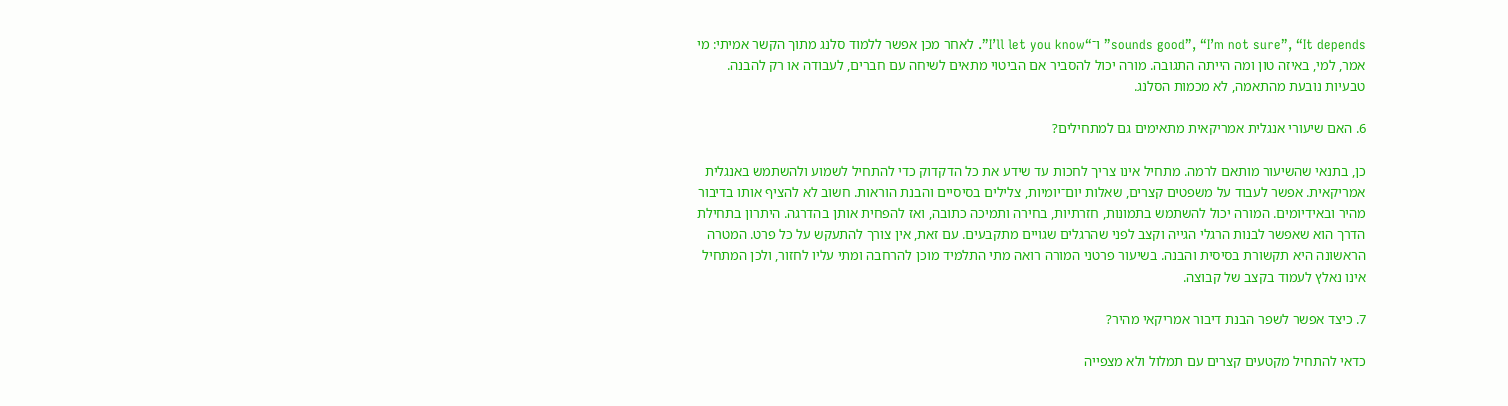sounds good”, “I’m not sure”, “It depends” ו־“I’ll let you know”. לאחר מכן אפשר ללמוד סלנג מתוך הקשר אמיתי: מי אמר, למי, באיזה טון ומה הייתה התגובה. מורה יכול להסביר אם הביטוי מתאים לשיחה עם חברים, לעבודה או רק להבנה. טבעיות נובעת מהתאמה, לא מכמות הסלנג.

6. האם שיעורי אנגלית אמריקאית מתאימים גם למתחילים?

כן, בתנאי שהשיעור מותאם לרמה. מתחיל אינו צריך לחכות עד שידע את כל הדקדוק כדי להתחיל לשמוע ולהשתמש באנגלית אמריקאית. אפשר לעבוד על משפטים קצרים, שאלות יום־יומיות, צלילים בסיסיים והבנת הוראות. חשוב לא להציף אותו בדיבור מהיר ובאידיומים. המורה יכול להשתמש בתמונות, חזרתיות, בחירה ותמיכה כתובה, ואז להפחית אותן בהדרגה. היתרון בתחילת הדרך הוא שאפשר לבנות הרגלי הגייה וקצב לפני שהרגלים שגויים מתקבעים. עם זאת, אין צורך להתעקש על כל פרט. המטרה הראשונה היא תקשורת בסיסית והבנה. בשיעור פרטני המורה רואה מתי התלמיד מוכן להרחבה ומתי עליו לחזור, ולכן המתחיל אינו נאלץ לעמוד בקצב של קבוצה.

7. כיצד אפשר לשפר הבנת דיבור אמריקאי מהיר?

כדאי להתחיל מקטעים קצרים עם תמלול ולא מצפייה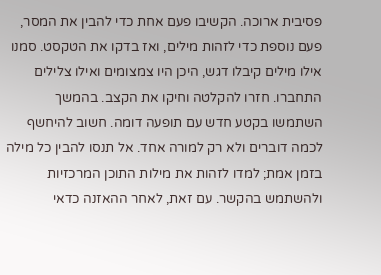פסיבית ארוכה. הקשיבו פעם אחת כדי להבין את המסר, פעם נוספת כדי לזהות מילים, ואז בדקו את הטקסט. סמנו אילו מילים קיבלו דגש, היכן היו צמצומים ואילו צלילים התחברו. חזרו להקלטה וחיקו את הקצב. בהמשך השתמשו בקטע חדש עם תופעה דומה. חשוב להיחשף לכמה דוברים ולא רק למורה אחד. אל תנסו להבין כל מילה בזמן אמת; למדו לזהות את מילות התוכן המרכזיות ולהשתמש בהקשר. עם זאת, לאחר ההאזנה כדאי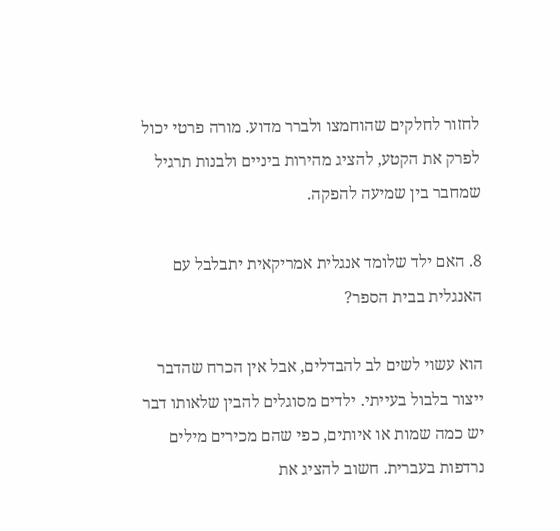לחזור לחלקים שהוחמצו ולברר מדוע. מורה פרטי יכול לפרק את הקטע, להציג מהירות ביניים ולבנות תרגיל שמחבר בין שמיעה להפקה.

8. האם ילד שלומד אנגלית אמריקאית יתבלבל עם האנגלית בבית הספר?

הוא עשוי לשים לב להבדלים, אבל אין הכרח שהדבר ייצור בלבול בעייתי. ילדים מסוגלים להבין שלאותו דבר יש כמה שמות או איותים, כפי שהם מכירים מילים נרדפות בעברית. חשוב להציג את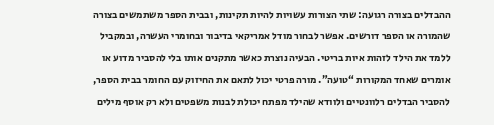ההבדלים בצורה רגועה: שתי הצורות עשויות להיות תקינות, ובבית הספר משתמשים בצורה שהמורה או הספר דורשים. אפשר לבחור מודל אמריקאי בדיבור ובחומרי העשרה, ובמקביל ללמד את הילד לזהות איות בריטי. הבעיה נוצרת כאשר מתקנים אותו בלי להסביר מדוע או אומרים שאחד המקורות “טועה”. מורה פרטי יכול לתאם את החיזוק עם החומר בבית הספר, להסביר הבדלים רלוונטיים ולוודא שהילד מפתח יכולת לבנות משפטים ולא רק אוסף מילים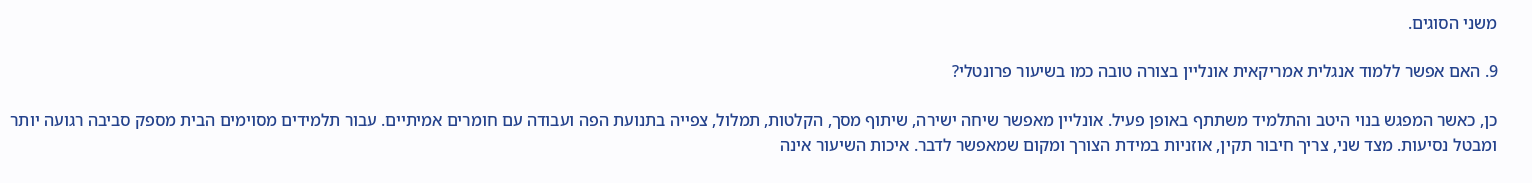משני הסוגים.

9. האם אפשר ללמוד אנגלית אמריקאית אונליין בצורה טובה כמו בשיעור פרונטלי?

כן, כאשר המפגש בנוי היטב והתלמיד משתתף באופן פעיל. אונליין מאפשר שיחה ישירה, שיתוף מסך, הקלטות, תמלול, צפייה בתנועת הפה ועבודה עם חומרים אמיתיים. עבור תלמידים מסוימים הבית מספק סביבה רגועה יותר ומבטל נסיעות. מצד שני, צריך חיבור תקין, אוזניות במידת הצורך ומקום שמאפשר לדבר. איכות השיעור אינה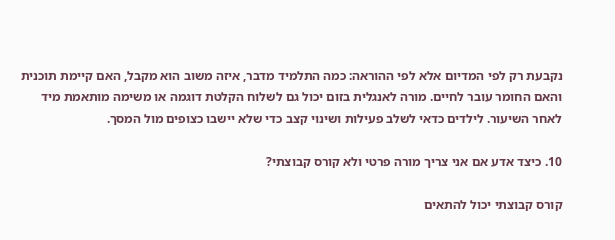נקבעת רק לפי המדיום אלא לפי ההוראה: כמה התלמיד מדבר, איזה משוב הוא מקבל, האם קיימת תוכנית והאם החומר עובר לחיים. מורה לאנגלית בזום יכול גם לשלוח הקלטת דוגמה או משימה מותאמת מיד לאחר השיעור. לילדים כדאי לשלב פעילות ושינוי קצב כדי שלא יישבו כצופים מול המסך.

10. כיצד אדע אם אני צריך מורה פרטי ולא קורס קבוצתי?

קורס קבוצתי יכול להתאים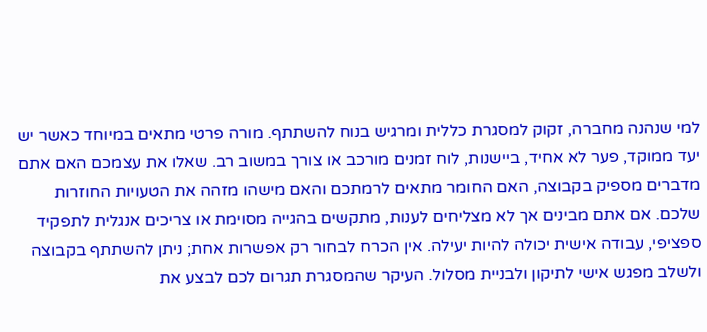למי שנהנה מחברה, זקוק למסגרת כללית ומרגיש בנוח להשתתף. מורה פרטי מתאים במיוחד כאשר יש יעד ממוקד, פער לא אחיד, ביישנות, לוח זמנים מורכב או צורך במשוב רב. שאלו את עצמכם האם אתם מדברים מספיק בקבוצה, האם החומר מתאים לרמתכם והאם מישהו מזהה את הטעויות החוזרות שלכם. אם אתם מבינים אך לא מצליחים לענות, מתקשים בהגייה מסוימת או צריכים אנגלית לתפקיד ספציפי, עבודה אישית יכולה להיות יעילה. אין הכרח לבחור רק אפשרות אחת; ניתן להשתתף בקבוצה ולשלב מפגש אישי לתיקון ולבניית מסלול. העיקר שהמסגרת תגרום לכם לבצע את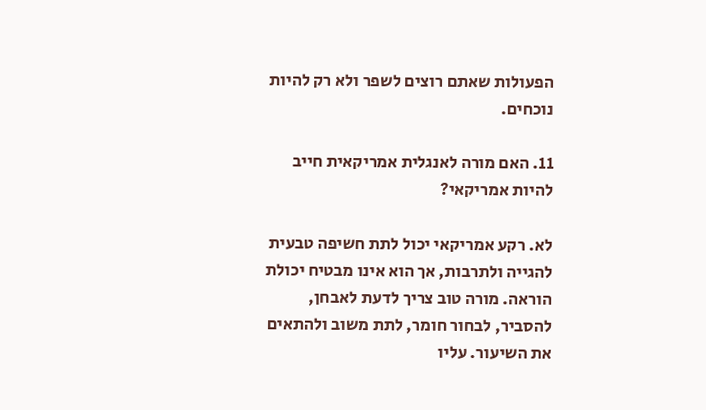הפעולות שאתם רוצים לשפר ולא רק להיות נוכחים.

11. האם מורה לאנגלית אמריקאית חייב להיות אמריקאי?

לא. רקע אמריקאי יכול לתת חשיפה טבעית להגייה ולתרבות, אך הוא אינו מבטיח יכולת הוראה. מורה טוב צריך לדעת לאבחן, להסביר, לבחור חומר, לתת משוב ולהתאים את השיעור. עליו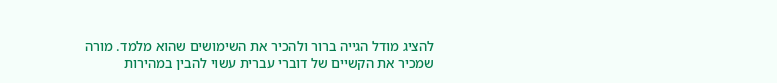להציג מודל הגייה ברור ולהכיר את השימושים שהוא מלמד. מורה שמכיר את הקשיים של דוברי עברית עשוי להבין במהירות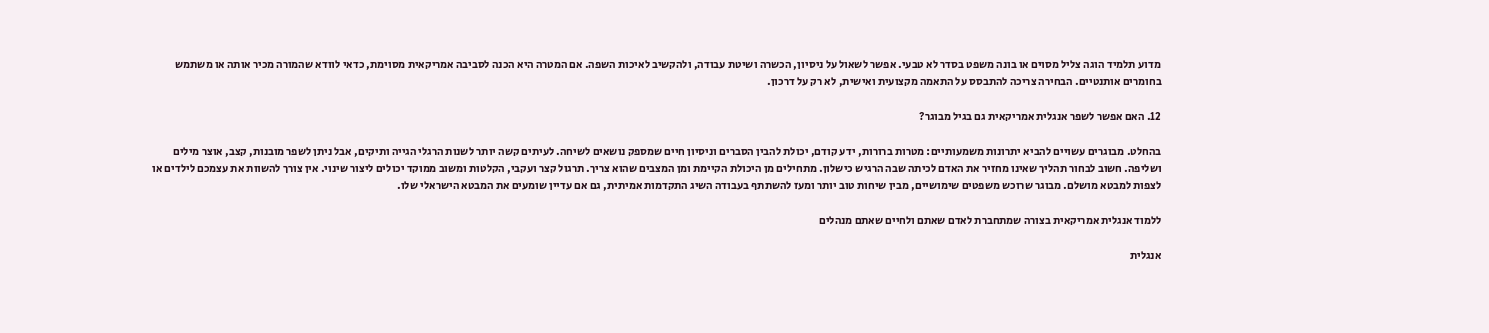מדוע תלמיד הוגה צליל מסוים או בונה משפט בסדר לא טבעי. אפשר לשאול על ניסיון, הכשרה ושיטת עבודה, ולהקשיב לאיכות השפה. אם המטרה היא הכנה לסביבה אמריקאית מסוימת, כדאי לוודא שהמורה מכיר אותה או משתמש בחומרים אותנטיים. הבחירה צריכה להתבסס על התאמה מקצועית ואישית, לא רק על דרכון.

12. האם אפשר לשפר אנגלית אמריקאית גם בגיל מבוגר?

בהחלט. מבוגרים עשויים להביא יתרונות משמעותיים: מטרות ברורות, ידע קודם, יכולת להבין הסברים וניסיון חיים שמספק נושאים לשיחה. לעיתים קשה יותר לשנות הרגלי הגייה ותיקים, אבל ניתן לשפר מובנות, קצב, אוצר מילים ושליפה. חשוב לבחור תהליך שאינו מחזיר את האדם לכיתה שבה הרגיש כישלון. מתחילים מן היכולת הקיימת ומן המצבים שהוא צריך. תרגול קצר ועקבי, הקלטות ומשוב ממוקד יכולים ליצור שינוי. אין צורך להשוות את עצמכם לילדים או לצפות למבטא מושלם. מבוגר שרוכש משפטים שימושיים, מבין שיחות טוב יותר ומעז להשתתף בעבודה השיג התקדמות אמיתית, גם אם עדיין שומעים את המבטא הישראלי שלו.

ללמוד אנגלית אמריקאית בצורה שמתחברת לאדם שאתם ולחיים שאתם מנהלים

אנגלית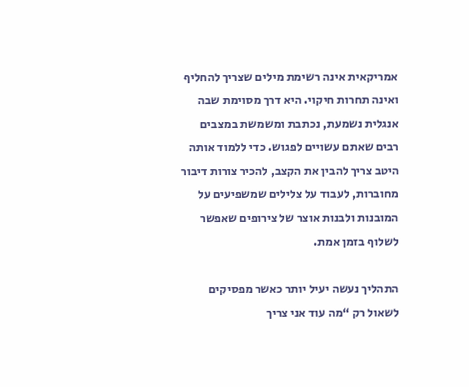אמריקאית אינה רשימת מילים שצריך להחליף ואינה תחרות חיקוי. היא דרך מסוימת שבה אנגלית נשמעת, נכתבת ומשמשת במצבים רבים שאתם עשויים לפגוש. כדי ללמוד אותה היטב צריך להבין את הקצב, להכיר צורות דיבור מחוברות, לעבוד על צלילים שמשפיעים על המובנות ולבנות אוצר של צירופים שאפשר לשלוף בזמן אמת.

התהליך נעשה יעיל יותר כאשר מפסיקים לשאול רק “מה עוד אני צריך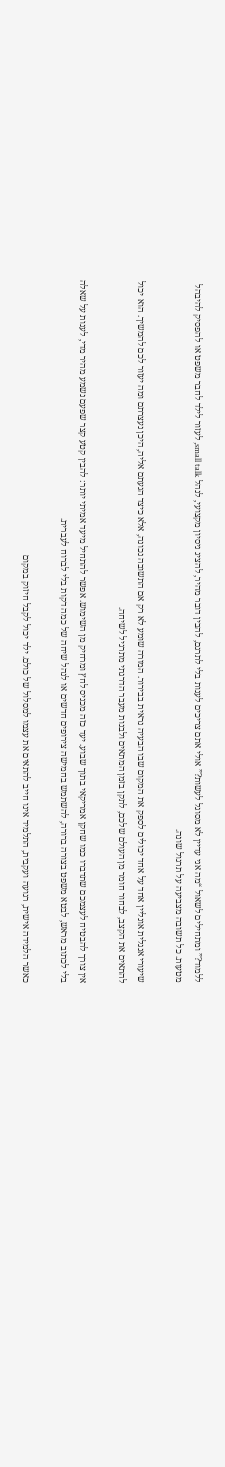ללמוד?” ומתחילים לשאול “מה אני עדיין לא מסוגל לעשות?” אולי אתם צריכים לענות בלי לתרגם, להבין דובר מהיר, להציג ניסיון מקצועי, לנהל small talk, לעזור לילד לחבר משפט או להפסיק להיבהל מטעות. כל תשובה מצביעה על תרגול שונה.

שיעורי אנגלית אונליין אחד על אחד יכולים לספק את המקום שבו הבעיה נראית בבירור. המורה שומע לא רק אם התשובה נכונה, אלא כיצד הגעתם אליה, היכן נעצרתם ומה יעזור לכם להמשיך. הוא יכול להתאים את הקצב, לבחור חומר מן העולם שלכם, לתקן בזמן המתאים ולבנות מעבר הדרגתי מתרגיל לשיחה.

אין צורך להבטיח לעצמכם שתדברו כמו שחקן אמריקאי בתוך שבוע. יעד כזה מכניס לחץ ומרחיק מן השימוש. אפשר להתחיל מיעד אמיתי יותר: להבין קטע קצר שפעם נשמע מהיר מדי, לענות על שאלה בלי לכתוב מראש, לבטא משפט בצורה ברורה, להשתמש בחמישה צירופים חדשים או לנהל שיחה של כמה דקות בלי לברוח לעברית.

כאשר הלמידה אישית, רגועה ועקבית, התלמיד אינו חייב להתאים את עצמו למסלול של כולם. ילד יכול לקבל חיזוק במקום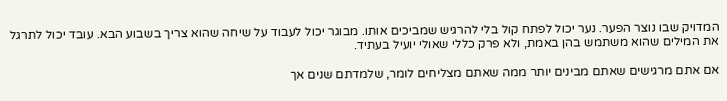המדויק שבו נוצר הפער. נער יכול לפתח קול בלי להרגיש שמביכים אותו. מבוגר יכול לעבוד על שיחה שהוא צריך בשבוע הבא. עובד יכול לתרגל את המילים שהוא משתמש בהן באמת, ולא פרק כללי שאולי יועיל בעתיד.

אם אתם מרגישים שאתם מבינים יותר ממה שאתם מצליחים לומר, שלמדתם שנים אך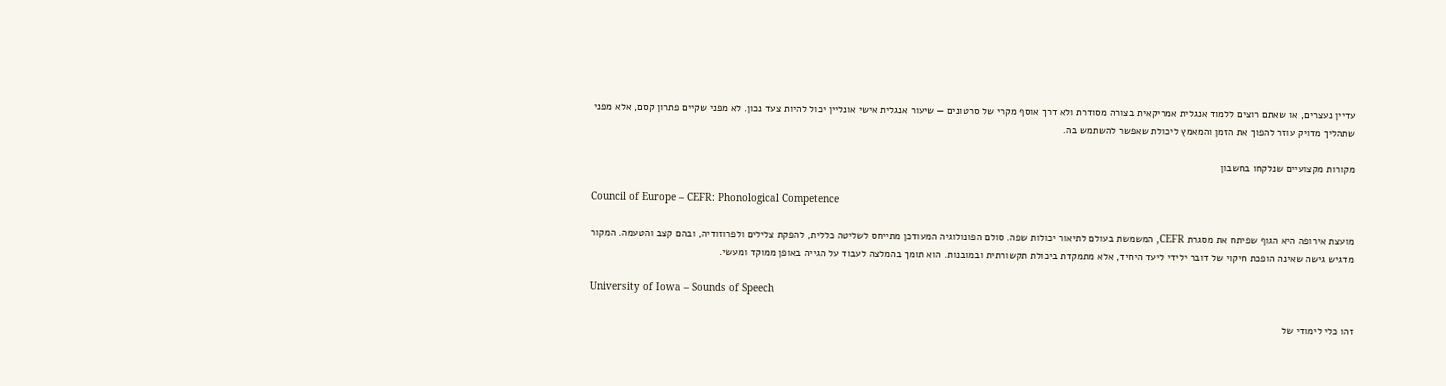עדיין נעצרים, או שאתם רוצים ללמוד אנגלית אמריקאית בצורה מסודרת ולא דרך אוסף מקרי של סרטונים — שיעור אנגלית אישי אונליין יכול להיות צעד נכון. לא מפני שקיים פתרון קסם, אלא מפני שתהליך מדויק עוזר להפוך את הזמן והמאמץ ליכולת שאפשר להשתמש בה.

מקורות מקצועיים שנלקחו בחשבון

Council of Europe – CEFR: Phonological Competence

מועצת אירופה היא הגוף שפיתח את מסגרת CEFR, המשמשת בעולם לתיאור יכולות שפה. סולם הפונולוגיה המעודכן מתייחס לשליטה כללית, להפקת צלילים ולפרוזודיה, ובהם קצב והטעמה. המקור מדגיש גישה שאינה הופכת חיקוי של דובר ילידי ליעד היחיד, אלא מתמקדת ביכולת תקשורתית ובמובנות. הוא תומך בהמלצה לעבוד על הגייה באופן ממוקד ומעשי.

University of Iowa – Sounds of Speech

זהו כלי לימודי של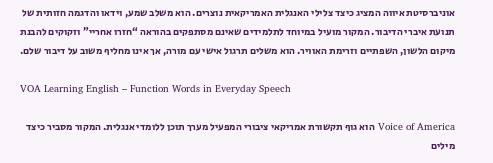אוניברסיטת איווה המציג כיצד צלילי האנגלית האמריקאית נוצרים. הוא משלב שמע, וידאו והדגמה חזותית של תנועת איברי הדיבור. המקור מועיל במיוחד לתלמידים שאינם מסתפקים בהוראה “חזרו אחריי” וזקוקים להבנת מיקום הלשון, השפתיים וזרימת האוויר. הוא משלים תרגול אישי עם מורה, אך אינו מחליף משוב על דיבור שלם.

VOA Learning English – Function Words in Everyday Speech

Voice of America הוא גוף תקשורת אמריקאי ציבורי המפעיל מערך תוכן ללומדי אנגלית. המקור מסביר כיצד מילים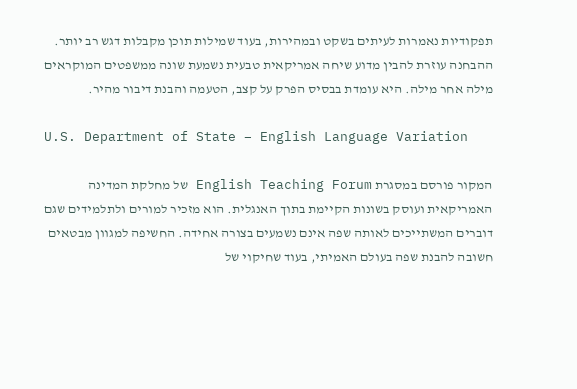תפקודיות נאמרות לעיתים בשקט ובמהירות, בעוד שמילות תוכן מקבלות דגש רב יותר. ההבחנה עוזרת להבין מדוע שיחה אמריקאית טבעית נשמעת שונה ממשפטים המוקראים מילה אחר מילה. היא עומדת בבסיס הפרק על קצב, הטעמה והבנת דיבור מהיר.

U.S. Department of State – English Language Variation

המקור פורסם במסגרת English Teaching Forum של מחלקת המדינה האמריקאית ועוסק בשונות הקיימת בתוך האנגלית. הוא מזכיר למורים ולתלמידים שגם דוברים המשתייכים לאותה שפה אינם נשמעים בצורה אחידה. החשיפה למגוון מבטאים חשובה להבנת שפה בעולם האמיתי, בעוד שחיקוי של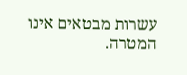עשרות מבטאים אינו המטרה.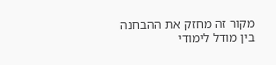מקור זה מחזק את ההבחנה בין מודל לימודי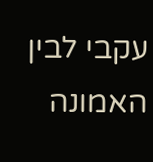עקבי לבין האמונה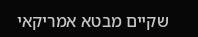שקיים מבטא אמריקאי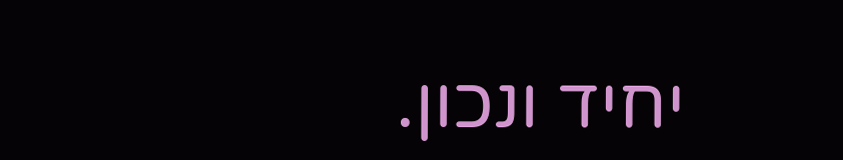יחיד ונכון.